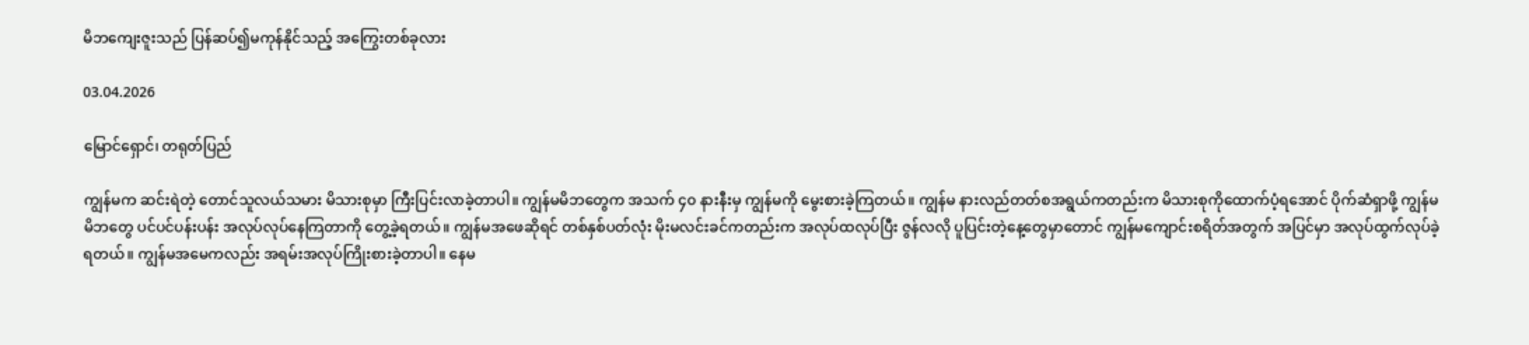မိဘကျေးဇူးသည် ပြန်ဆပ်၍မကုန်နိုင်သည့် အကြွေးတစ်ခုလား

03.04.2026

မြောင်ရှောင်၊ တရုတ်ပြည်

ကျွန်မက ဆင်းရဲတဲ့ တောင်သူလယ်သမား မိသားစုမှာ ကြီးပြင်းလာခဲ့တာပါ။ ကျွန်မမိဘတွေက အသက် ၄၀ နားနီးမှ ကျွန်မကို မွေးစားခဲ့ကြတယ်။ ကျွန်မ နားလည်တတ်စအရွယ်ကတည်းက မိသားစုကိုထောက်ပံ့ရအောင် ပိုက်ဆံရှာဖို့ ကျွန်မမိဘတွေ ပင်ပင်ပန်းပန်း အလုပ်လုပ်နေကြတာကို တွေ့ခဲ့ရတယ်။ ကျွန်မအဖေဆိုရင် တစ်နှစ်ပတ်လုံး မိုးမလင်းခင်ကတည်းက အလုပ်ထလုပ်ပြီး ဇွန်လလို ပူပြင်းတဲ့နေ့တွေမှာတောင် ကျွန်မကျောင်းစရိတ်အတွက် အပြင်မှာ အလုပ်ထွက်လုပ်ခဲ့ရတယ်။ ကျွန်မအမေကလည်း အရမ်းအလုပ်ကြိုးစားခဲ့တာပါ။ နေမ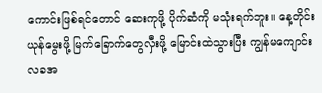ကောင်းဖြစ်ရင်တောင် ဆေးကုဖို့ ပိုက်ဆံကို မသုံးရက်ဘူး။ နေ့တိုင်း ယုန်မွေးဖို့ မြက်ခြောက်တွေလှီးဖို့ မြောင်းထဲသွားပြီး ကျွန်မကျောင်းလခအ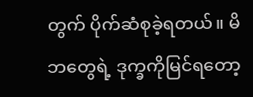တွက် ပိုက်ဆံစုခဲ့ရတယ်။ မိဘတွေရဲ့ ဒုက္ခကိုမြင်ရတော့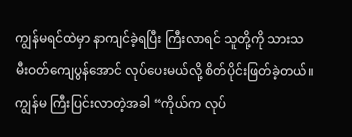ကျွန်မရင်ထဲမှာ နာကျင်ခဲ့ရပြီး ကြီးလာရင် သူတို့ကို သားသမီးဝတ်ကျေပွန်အောင် လုပ်ပေးမယ်လို့ စိတ်ပိုင်းဖြတ်ခဲ့တယ်။ ကျွန်မ ကြီးပြင်းလာတဲ့အခါ “ကိုယ်က လုပ်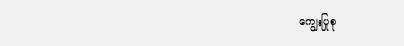ကျွေးပြုစု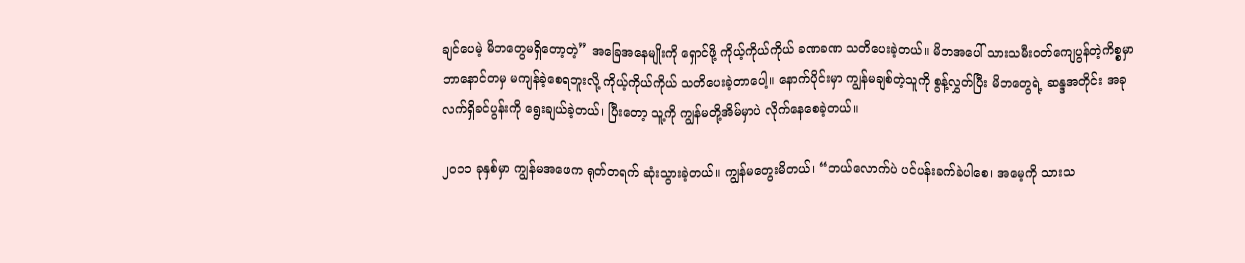ချင်ပေမဲ့ မိဘတွေမရှိတော့တဲ့” အခြေအနေမျိုးကို ရှောင်ဖို့ ကိုယ့်ကိုယ်ကိုယ် ခဏခဏ သတိပေးခဲ့တယ်။ မိဘအပေါ် သားသမီးဝတ်ကျေပွန်တဲ့ကိစ္စမှာ ဘာနောင်တမှ မကျန်ခဲ့စေရဘူးလို့ ကိုယ့်ကိုယ်ကိုယ် သတိပေးခဲ့တာပေါ့။ နောက်ပိုင်းမှာ ကျွန်မချစ်တဲ့သူကို စွန့်လွှတ်ပြီး မိဘတွေရဲ့ ဆန္ဒအတိုင်း အခုလက်ရှိခင်ပွန်းကို ရွေးချယ်ခဲ့တယ်၊ ပြီးတော့ သူ့ကို ကျွန်မတို့အိမ်မှာပဲ လိုက်နေစေခဲ့တယ်။

၂၀၁၁ ခုနှစ်မှာ ကျွန်မအဖေက ရုတ်တရက် ဆုံးသွားခဲ့တယ်။ ကျွန်မတွေးမိတယ်၊ “ဘယ်လောက်ပဲ ပင်ပန်းခက်ခဲပါစေ၊ အမေ့ကို သားသ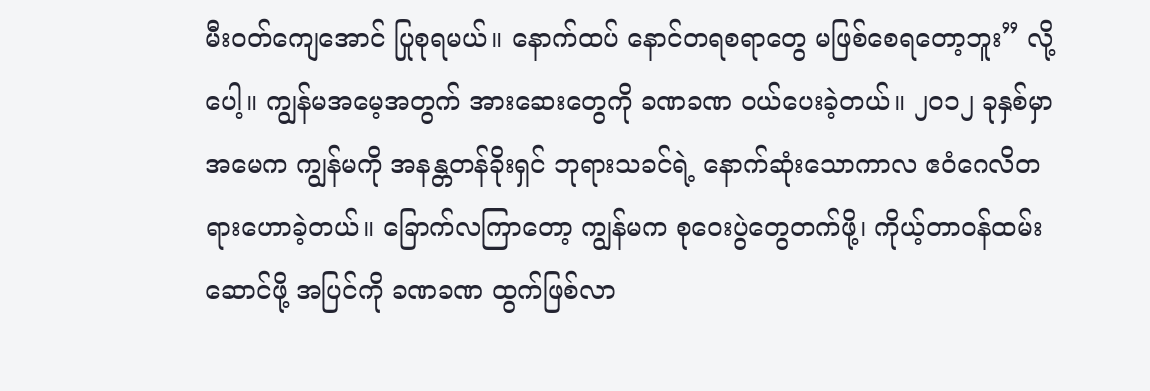မီးဝတ်ကျေအောင် ပြုစုရမယ်။ နောက်ထပ် နောင်တရစရာတွေ မဖြစ်စေရတော့ဘူး” လို့ပေါ့။ ကျွန်မအမေ့အတွက် အားဆေးတွေကို ခဏခဏ ဝယ်ပေးခဲ့တယ်။ ၂၀၁၂ ခုနှစ်မှာ အမေက ကျွန်မကို အနန္တတန်ခိုးရှင် ဘုရားသခင်ရဲ့ နောက်ဆုံးသောကာလ ဧဝံဂေလိတရားဟောခဲ့တယ်။ ခြောက်လကြာတော့ ကျွန်မက စုဝေးပွဲတွေတက်ဖို့၊ ကိုယ့်တာဝန်ထမ်းဆောင်ဖို့ အပြင်ကို ခဏခဏ ထွက်ဖြစ်လာ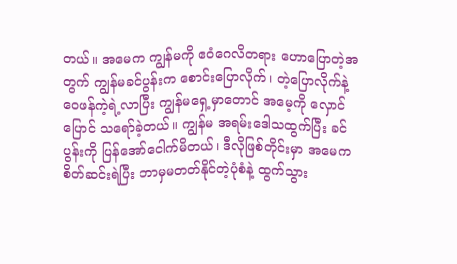တယ်။ အမေက ကျွန်မကို ဧဝံဂေလိတရား ဟောပြောတဲ့အတွက် ကျွန်မခင်ပွန်းက စောင်းပြောလိုက်၊ တဲ့ပြောလိုက်နဲ့ ဝေဖန်ကဲ့ရဲ့လာပြီး ကျွန်မရှေ့မှာတောင် အမေ့ကို လှောင်ပြောင် သရော်ခဲ့တယ်။ ကျွန်မ အရမ်းဒေါသထွက်ပြီး ခင်ပွန်းကို ပြန်အော်ငေါက်မိတယ်၊ ဒီလိုဖြစ်တိုင်းမှာ အမေက စိတ်ဆင်းရဲပြီး ဘာမှမတတ်နိုင်တဲ့ပုံစံနဲ့ ထွက်သွား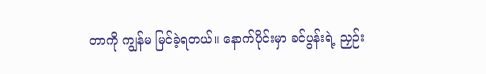တာကို ကျွန်မ မြင်ခဲ့ရတယ်။ နောက်ပိုင်းမှာ ခင်ပွန်းရဲ့ ညှဉ်း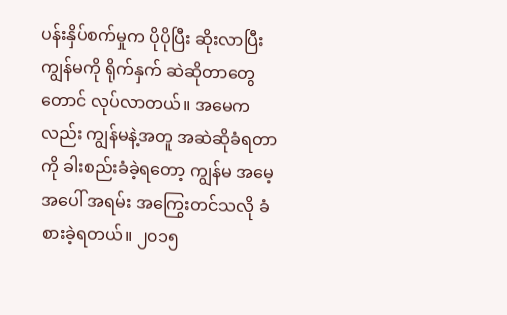ပန်းနှိပ်စက်မှုက ပိုပိုပြီး ဆိုးလာပြီး ကျွန်မကို ရိုက်နှက် ဆဲဆိုတာတွေတောင် လုပ်လာတယ်။ အမေကလည်း ကျွန်မနဲ့အတူ အဆဲဆိုခံရတာကို ခါးစည်းခံခဲ့ရတော့ ကျွန်မ အမေ့အပေါ် အရမ်း အကြွေးတင်သလို ခံစားခဲ့ရတယ်။ ၂၀၁၅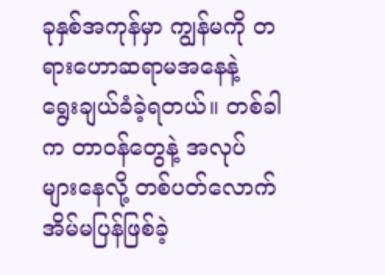ခုနှစ်အကုန်မှာ ကျွန်မကို တရားဟောဆရာမအနေနဲ့ ရွေးချယ်ခံခဲ့ရတယ်။ တစ်ခါက တာဝန်တွေနဲ့ အလုပ်များနေလို့ တစ်ပတ်လောက် အိမ်မပြန်ဖြစ်ခဲ့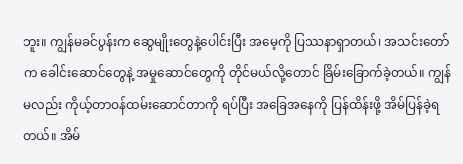ဘူး။ ကျွန်မခင်ပွန်းက ဆွေမျိုးတွေနဲ့ပေါင်းပြီး အမေ့ကို ပြဿနာရှာတယ်၊ အသင်းတော်က ခေါင်းဆောင်တွေနဲ့ အမှုဆောင်တွေကို တိုင်မယ်လို့တောင် ခြိမ်းခြောက်ခဲ့တယ်။ ကျွန်မလည်း ကိုယ့်တာဝန်ထမ်းဆောင်တာကို ရပ်ပြီး အခြေအနေကို ပြန်ထိန်းဖို့ အိမ်ပြန်ခဲ့ရတယ်။ အိမ်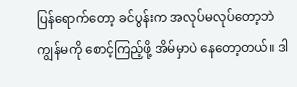ပြန်ရောက်တော့ ခင်ပွန်းက အလုပ်မလုပ်တော့ဘဲ ကျွန်မကို စောင့်ကြည့်ဖို့ အိမ်မှာပဲ နေတော့တယ်။ ဒါ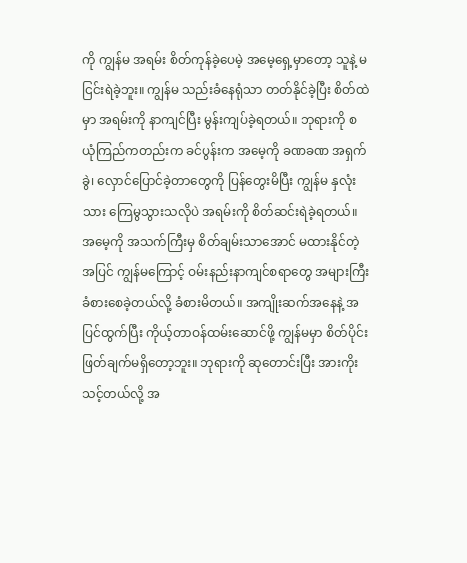ကို ကျွန်မ အရမ်း စိတ်ကုန်ခဲ့ပေမဲ့ အမေ့ရှေ့မှာတော့ သူနဲ့ မငြင်းရဲခဲ့ဘူး။ ကျွန်မ သည်းခံနေရုံသာ တတ်နိုင်ခဲ့ပြီး စိတ်ထဲမှာ အရမ်းကို နာကျင်ပြီး မွန်းကျပ်ခဲ့ရတယ်။ ဘုရားကို စယုံကြည်ကတည်းက ခင်ပွန်းက အမေ့ကို ခဏခဏ အရှက်ခွဲ၊ လှောင်ပြောင်ခဲ့တာတွေကို ပြန်တွေးမိပြီး ကျွန်မ နှလုံးသား ကြေမွသွားသလိုပဲ အရမ်းကို စိတ်ဆင်းရဲခဲ့ရတယ်။ အမေ့ကို အသက်ကြီးမှ စိတ်ချမ်းသာအောင် မထားနိုင်တဲ့အပြင် ကျွန်မကြောင့် ဝမ်းနည်းနာကျင်စရာတွေ အများကြီး ခံစားစေခဲ့တယ်လို့ ခံစားမိတယ်။ အကျိုးဆက်အနေနဲ့ အပြင်ထွက်ပြီး ကိုယ့်တာဝန်ထမ်းဆောင်ဖို့ ကျွန်မမှာ စိတ်ပိုင်းဖြတ်ချက်မရှိတော့ဘူး။ ဘုရားကို ဆုတောင်းပြီး အားကိုးသင့်တယ်လို့ အ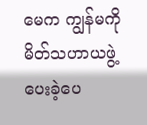မေက ကျွန်မကို မိတ်သဟာယဖွဲ့ပေးခဲ့ပေ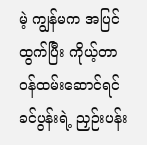မဲ့ ကျွန်မက အပြင်ထွက်ပြီး ကိုယ့်တာဝန်ထမ်းဆောင်ရင် ခင်ပွန်းရဲ့ ညှဉ်းပန်း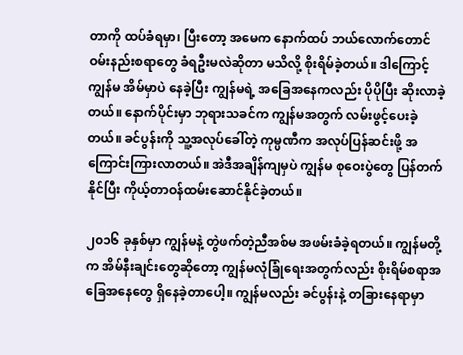တာကို ထပ်ခံရမှာ၊ ပြီးတော့ အမေက နောက်ထပ် ဘယ်လောက်တောင် ဝမ်းနည်းစရာတွေ ခံရဦးမလဲဆိုတာ မသိလို့ စိုးရိမ်ခဲ့တယ်။ ဒါကြောင့် ကျွန်မ အိမ်မှာပဲ နေခဲ့ပြီး ကျွန်မရဲ့ အခြေအနေကလည်း ပိုပိုပြီး ဆိုးလာခဲ့တယ်။ နောက်ပိုင်းမှာ ဘုရားသခင်က ကျွန်မအတွက် လမ်းဖွင့်ပေးခဲ့တယ်။ ခင်ပွန်းကို သူ့အလုပ်ခေါ်တဲ့ ကုမ္ပဏီက အလုပ်ပြန်ဆင်းဖို့ အကြောင်းကြားလာတယ်။ အဲဒီအချိန်ကျမှပဲ ကျွန်မ စုဝေးပွဲတွေ ပြန်တက်နိုင်ပြီး ကိုယ့်တာဝန်ထမ်းဆောင်နိုင်ခဲ့တယ်။

၂၀၁၆ ခုနှစ်မှာ ကျွန်မနဲ့ တွဲဖက်တဲ့ညီအစ်မ အဖမ်းခံခဲ့ရတယ်။ ကျွန်မတို့က အိမ်နီးချင်းတွေဆိုတော့ ကျွန်မလုံခြုံရေးအတွက်လည်း စိုးရိမ်စရာအခြေအနေတွေ ရှိနေခဲ့တာပေါ့။ ကျွန်မလည်း ခင်ပွန်းနဲ့ တခြားနေရာမှာ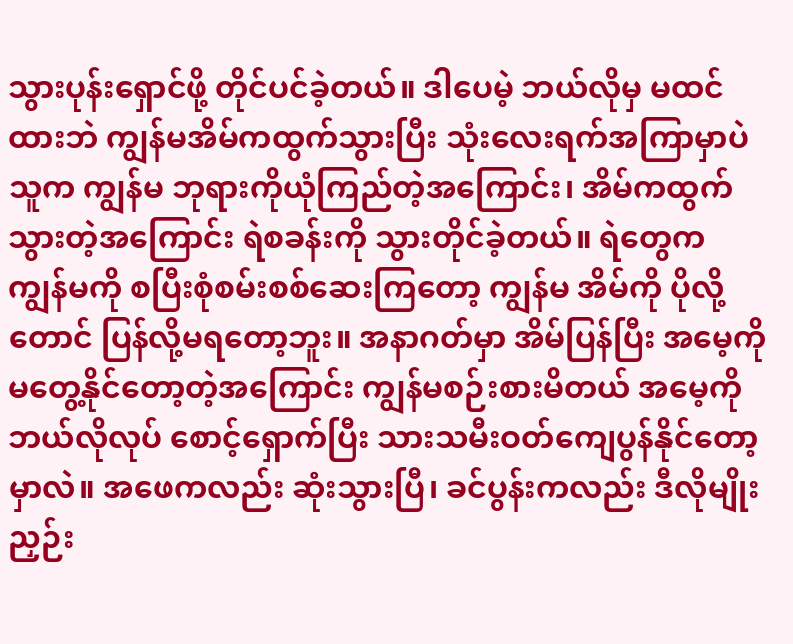သွားပုန်းရှောင်ဖို့ တိုင်ပင်ခဲ့တယ်။ ဒါပေမဲ့ ဘယ်လိုမှ မထင်ထားဘဲ ကျွန်မအိမ်ကထွက်သွားပြီး သုံးလေးရက်အကြာမှာပဲ သူက ကျွန်မ ဘုရားကိုယုံကြည်တဲ့အကြောင်း၊ အိမ်ကထွက်သွားတဲ့အကြောင်း ရဲစခန်းကို သွားတိုင်ခဲ့တယ်။ ရဲတွေက ကျွန်မကို စပြီးစုံစမ်းစစ်ဆေးကြတော့ ကျွန်မ အိမ်ကို ပိုလို့တောင် ပြန်လို့မရတော့ဘူး။ အနာဂတ်မှာ အိမ်ပြန်ပြီး အမေ့ကို မတွေ့နိုင်တော့တဲ့အကြောင်း ကျွန်မစဉ်းစားမိတယ် အမေ့ကို ဘယ်လိုလုပ် စောင့်ရှောက်ပြီး သားသမီးဝတ်ကျေပွန်နိုင်တော့မှာလဲ။ အဖေကလည်း ဆုံးသွားပြီ၊ ခင်ပွန်းကလည်း ဒီလိုမျိုး ညှဉ်း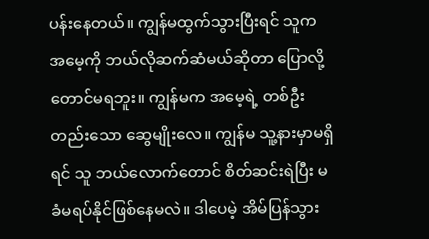ပန်းနေတယ်။ ကျွန်မထွက်သွားပြီးရင် သူက အမေ့ကို ဘယ်လိုဆက်ဆံမယ်ဆိုတာ ပြောလို့တောင်မရဘူး။ ကျွန်မက အမေ့ရဲ့ တစ်ဦးတည်းသော ဆွေမျိုးလေ။ ကျွန်မ သူ့နားမှာမရှိရင် သူ ဘယ်လောက်တောင် စိတ်ဆင်းရဲပြီး မခံမရပ်နိုင်ဖြစ်နေမလဲ။ ဒါပေမဲ့ အိမ်ပြန်သွား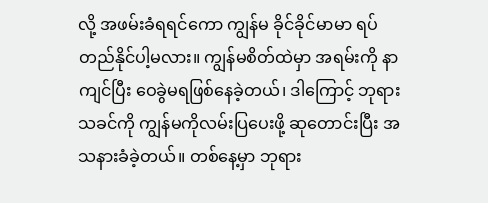လို့ အဖမ်းခံရရင်ကော ကျွန်မ ခိုင်ခိုင်မာမာ ရပ်တည်နိုင်ပါ့မလား။ ကျွန်မစိတ်ထဲမှာ အရမ်းကို နာကျင်ပြီး ဝေခွဲမရဖြစ်နေခဲ့တယ်၊ ဒါကြောင့် ဘုရားသခင်ကို ကျွန်မကိုလမ်းပြပေးဖို့ ဆုတောင်းပြီး အသနားခံခဲ့တယ်။ တစ်နေ့မှာ ဘုရား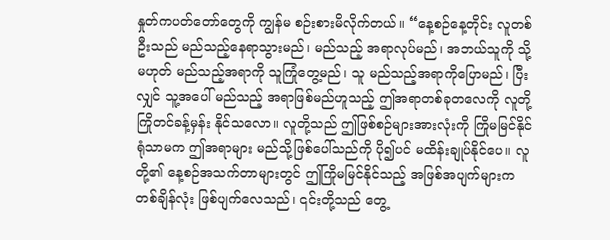နှုတ်ကပတ်တော်တွေကို ကျွန်မ စဉ်းစားမိလိုက်တယ်။ “နေ့စဉ်နေ့တိုင်း လူတစ်ဦးသည် မည်သည့်နေရာသွားမည်၊ မည်သည့် အရာလုပ်မည်၊ အဘယ်သူကို သို့မဟုတ် မည်သည့်အရာကို သူကြုံတွေ့မည်၊ သူ မည်သည့်အရာကိုပြောမည်၊ ပြီးလျှင် သူ့အပေါ် မည်သည့် အရာဖြစ်မည်ဟူသည့် ဤအရာတစ်ခုတလေကို လူတို့ကြိုတင်ခန့်မှန်း နိုင်သလော။ လူတို့သည် ဤဖြစ်စဉ်များအားလုံးကို ကြိုမမြင်နိုင်ရုံသာမက ဤအရာများ မည်သို့ဖြစ်ပေါ်သည်ကို ပို၍ပင် မထိန်းချုပ်နိုင်ပေ။ လူတို့၏ နေ့စဉ်အသက်တာများတွင် ဤကြိုမမြင်နိုင်သည့် အဖြစ်အပျက်များက တစ်ချိန်လုံး ဖြစ်ပျက်လေသည်၊ ၎င်းတို့သည် တွေ့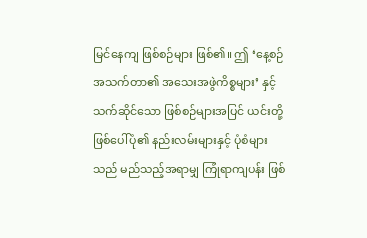မြင်နေကျ ဖြစ်စဉ်များ ဖြစ်၏။ ဤ ‘နေ့စဉ်အသက်တာ၏ အသေးအဖွဲကိစ္စများ’ နှင့်သက်ဆိုင်သော ဖြစ်စဉ်များအပြင် ယင်းတို့ဖြစ်ပေါ်ပုံ၏ နည်းလမ်းများနှင့် ပုံစံများသည် မည်သည့်အရာမျှ ကြုံရာကျပန်း ဖြစ်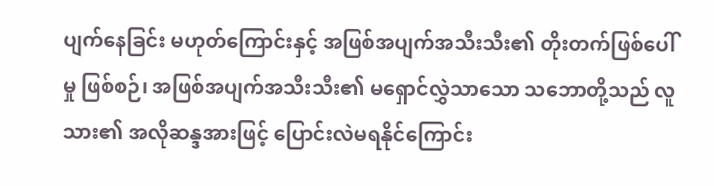ပျက်နေခြင်း မဟုတ်ကြောင်းနှင့် အဖြစ်အပျက်အသီးသီး၏ တိုးတက်ဖြစ်ပေါ်မှု ဖြစ်စဉ်၊ အဖြစ်အပျက်အသီးသီး၏ မရှောင်လွှဲသာသော သဘောတို့သည် လူသား၏ အလိုဆန္ဒအားဖြင့် ပြောင်းလဲမရနိုင်ကြောင်း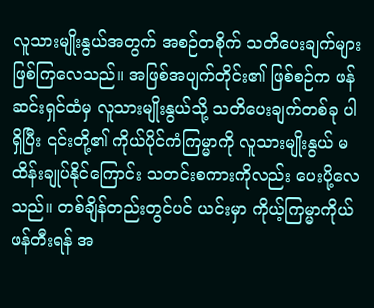လူသားမျိုးနွယ်အတွက် အစဉ်တစိုက် သတိပေးချက်များ ဖြစ်ကြလေသည်။ အဖြစ်အပျက်တိုင်း၏ ဖြစ်စဉ်က ဖန်ဆင်းရှင်ထံမှ လူသားမျိုးနွယ်သို့ သတိပေးချက်တစ်ခု ပါရှိပြီး ၎င်းတို့၏ ကိုယ်ပိုင်ကံကြမ္မာကို လူသားမျိုးနွယ် မထိန်းချုပ်နိုင်ကြောင်း သတင်းစကားကိုလည်း ပေးပို့လေသည်။ တစ်ချိန်တည်းတွင်ပင် ယင်းမှာ ကိုယ့်ကြမ္မာကိုယ် ဖန်တီးရန် အ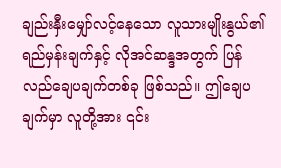ချည်းနှီးမျှော်လင့်နေသော လူသားမျိုးနွယ်၏ ရည်မှန်းချက်နှင့် လိုအင်ဆန္ဒအတွက် ပြန်လည်ချေပချက်တစ်ခု ဖြစ်သည်။ ဤချေပချက်မှာ လူတို့အား ၎င်း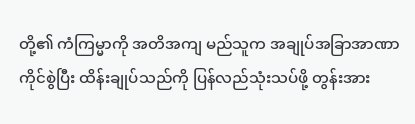တို့၏ ကံကြမ္မာကို အတိအကျ မည်သူက အချုပ်အခြာအာဏာ ကိုင်စွဲပြီး ထိန်းချုပ်သည်ကို ပြန်လည်သုံးသပ်ဖို့ တွန်းအား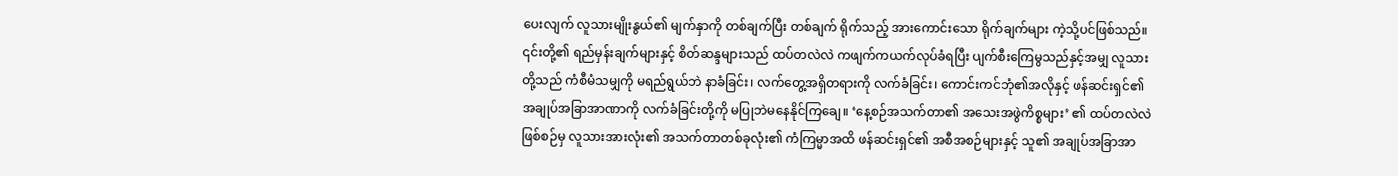ပေးလျက် လူသားမျိုးနွယ်၏ မျက်နှာကို တစ်ချက်ပြီး တစ်ချက် ရိုက်သည့် အားကောင်းသော ရိုက်ချက်များ ကဲ့သို့ပင်ဖြစ်သည်။ ၎င်းတို့၏ ရည်မှန်းချက်များနှင့် စိတ်ဆန္ဒများသည် ထပ်တလဲလဲ ကဖျက်ကယက်လုပ်ခံရပြီး ပျက်စီးကြေမွသည်နှင့်အမျှ လူသားတို့သည် ကံစီမံသမျှကို မရည်ရွယ်ဘဲ နာခံခြင်း၊ လက်တွေ့အရှိတရားကို လက်ခံခြင်း၊ ကောင်းကင်ဘုံ၏အလိုနှင့် ဖန်ဆင်းရှင်၏ အချုပ်အခြာအာဏာကို လက်ခံခြင်းတို့ကို မပြုဘဲမနေနိုင်ကြချေ။ ‘နေ့စဉ်အသက်တာ၏ အသေးအဖွဲကိစ္စများ’ ၏ ထပ်တလဲလဲ ဖြစ်စဉ်မှ လူသားအားလုံး၏ အသက်တာတစ်ခုလုံး၏ ကံကြမ္မာအထိ ဖန်ဆင်းရှင်၏ အစီအစဉ်များနှင့် သူ၏ အချုပ်အခြာအာ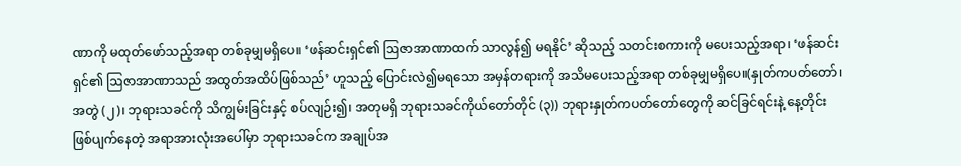ဏာကို မထုတ်ဖော်သည့်အရာ တစ်ခုမျှမရှိပေ။ ‘ဖန်ဆင်းရှင်၏ ဩဇာအာဏာထက် သာလွန်၍ မရနိုင်’ ဆိုသည့် သတင်းစကားကို မပေးသည့်အရာ၊ ‘ဖန်ဆင်းရှင်၏ ဩဇာအာဏာသည် အထွတ်အထိပ်ဖြစ်သည်’ ဟူသည့် ပြောင်းလဲ၍မရသော အမှန်တရားကို အသိမပေးသည့်အရာ တစ်ခုမျှမရှိပေ။(နှုတ်ကပတ်တော်၊ အတွဲ (၂)၊ ဘုရားသခင်ကို သိကျွမ်းခြင်းနှင့် စပ်လျဉ်း၍၊ အတုမရှိ ဘုရားသခင်ကိုယ်တော်တိုင် (၃)) ဘုရားနှုတ်ကပတ်တော်တွေကို ဆင်ခြင်ရင်းနဲ့ နေ့တိုင်းဖြစ်ပျက်နေတဲ့ အရာအားလုံးအပေါ်မှာ ဘုရားသခင်က အချုပ်အ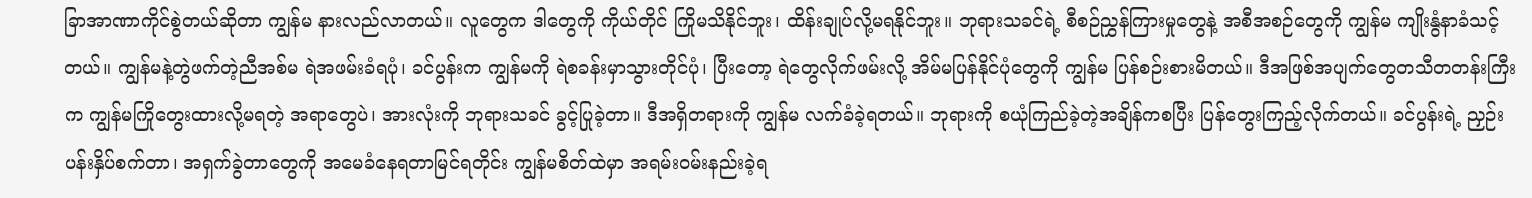ခြာအာဏာကိုင်စွဲတယ်ဆိုတာ ကျွန်မ နားလည်လာတယ်။ လူတွေက ဒါတွေကို ကိုယ်တိုင် ကြိုမသိနိုင်ဘူး၊ ထိန်းချုပ်လို့မရနိုင်ဘူး။ ဘုရားသခင်ရဲ့ စီစဉ်ညွှန်ကြားမှုတွေနဲ့ အစီအစဉ်တွေကို ကျွန်မ ကျိုးနွံနာခံသင့်တယ်။ ကျွန်မနဲ့တွဲဖက်တဲ့ညီအစ်မ ရဲအဖမ်းခံရပုံ၊ ခင်ပွန်းက ကျွန်မကို ရဲစခန်းမှာသွားတိုင်ပုံ၊ ပြီးတော့ ရဲတွေလိုက်ဖမ်းလို့ အိမ်မပြန်နိုင်ပုံတွေကို ကျွန်မ ပြန်စဉ်းစားမိတယ်။ ဒီအဖြစ်အပျက်တွေတသီတတန်းကြီးက ကျွန်မကြိုတွေးထားလို့မရတဲ့ အရာတွေပဲ၊ အားလုံးကို ဘုရားသခင် ခွင့်ပြုခဲ့တာ။ ဒီအရှိတရားကို ကျွန်မ လက်ခံခဲ့ရတယ်။ ဘုရားကို စယုံကြည်ခဲ့တဲ့အချိန်ကစပြီး ပြန်တွေးကြည့်လိုက်တယ်။ ခင်ပွန်းရဲ့ ညှဉ်းပန်းနှိပ်စက်တာ၊ အရှက်ခွဲတာတွေကို အမေခံနေရတာမြင်ရတိုင်း ကျွန်မစိတ်ထဲမှာ အရမ်းဝမ်းနည်းခဲ့ရ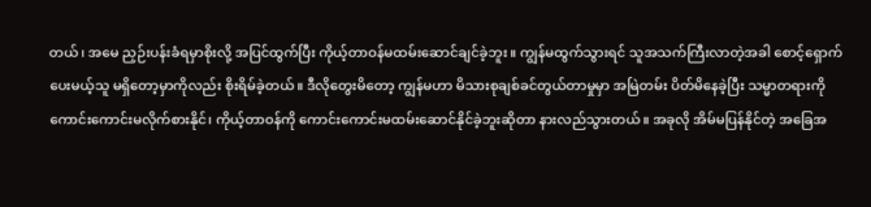တယ်၊ အမေ ညှဉ်းပန်းခံရမှာစိုးလို့ အပြင်ထွက်ပြီး ကိုယ့်တာဝန်မထမ်းဆောင်ချင်ခဲ့ဘူး။ ကျွန်မထွက်သွားရင် သူအသက်ကြီးလာတဲ့အခါ စောင့်ရှောက်ပေးမယ့်သူ မရှိတော့မှာကိုလည်း စိုးရိမ်ခဲ့တယ်။ ဒီလိုတွေးမိတော့ ကျွန်မဟာ မိသားစုချစ်ခင်တွယ်တာမှုမှာ အမြဲတမ်း ပိတ်မိနေခဲ့ပြီး သမ္မာတရားကို ကောင်းကောင်းမလိုက်စားနိုင်၊ ကိုယ့်တာဝန်ကို ကောင်းကောင်းမထမ်းဆောင်နိုင်ခဲ့ဘူးဆိုတာ နားလည်သွားတယ်။ အခုလို အိမ်မပြန်နိုင်တဲ့ အခြေအ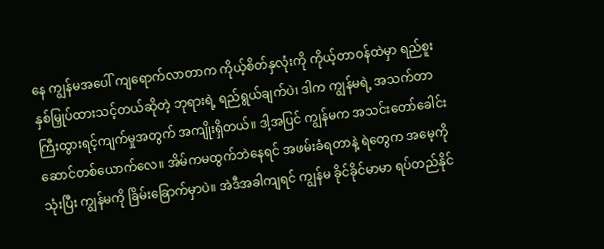နေ ကျွန်မအပေါ် ကျရောက်လာတာက ကိုယ့်စိတ်နှလုံးကို ကိုယ့်တာဝန်ထဲမှာ ရည်စူးနှစ်မြှုပ်ထားသင့်တယ်ဆိုတဲ့ ဘုရားရဲ့ ရည်ရွယ်ချက်ပဲ၊ ဒါက ကျွန်မရဲ့ အသက်တာကြီးထွားရင့်ကျက်မှုအတွက် အကျိုးရှိတယ်။ ဒါ့အပြင် ကျွန်မက အသင်းတော်ခေါင်းဆောင်တစ်ယောက်လေ။ အိမ်ကမထွက်ဘဲနေရင် အဖမ်းခံရတာနဲ့ ရဲတွေက အမေ့ကိုသုံးပြီး ကျွန်မကို ခြိမ်းခြောက်မှာပဲ။ အဲဒီအခါကျရင် ကျွန်မ ခိုင်ခိုင်မာမာ ရပ်တည်နိုင်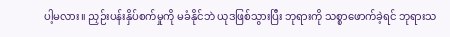ပါ့မလား။ ညှဉ်းပန်းနှိပ်စက်မှုကို မခံနိုင်ဘဲ ယုဒဖြစ်သွားပြီး ဘုရားကို သစ္စာဖောက်ခဲ့ရင် ဘုရားသ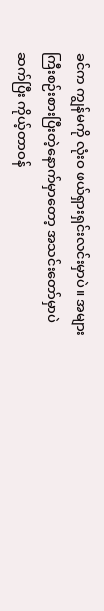ခင်က ကျွန်မကို လုံးဝ ဖယ်ရှားရှင်းလင်းမှာပဲ။ အများကြီးစဉ်းစားပြီးတဲ့နောက်မှာတော့ အသင်းတော်မှာပဲ ဆက်ပြီး ကိုယ့်တာဝန်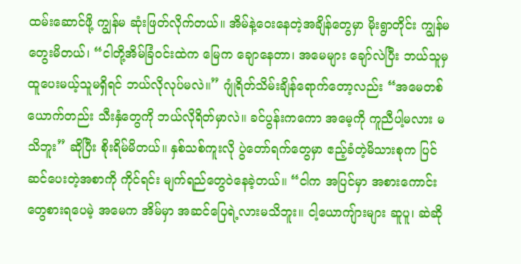ထမ်းဆောင်ဖို့ ကျွန်မ ဆုံးဖြတ်လိုက်တယ်။ အိမ်နဲ့ဝေးနေတဲ့အချိန်တွေမှာ မိုးရွာတိုင်း ကျွန်မတွေးမိတယ်၊ “ငါတို့အိမ်ခြံဝင်းထဲက မြေက ချောနေတာ၊ အမေများ ချော်လဲပြီး ဘယ်သူမှထူပေးမယ့်သူမရှိရင် ဘယ်လိုလုပ်မလဲ။” ဂျုံရိတ်သိမ်းချိန်ရောက်တော့လည်း “အမေတစ်ယောက်တည်း သီးနှံတွေကို ဘယ်လိုရိတ်မှာလဲ။ ခင်ပွန်းကကော အမေ့ကို ကူညီပါ့မလား မသိဘူး” ဆိုပြီး စိုးရိမ်မိတယ်။ နှစ်သစ်ကူးလို ပွဲတော်ရက်တွေမှာ ဧည့်ခံတဲ့မိသားစုက ပြင်ဆင်ပေးတဲ့အစာကို ကိုင်ရင်း မျက်ရည်တွေဝဲနေခဲ့တယ်။ “ငါက အပြင်မှာ အစားကောင်းတွေစားရပေမဲ့ အမေက အိမ်မှာ အဆင်ပြေရဲ့လားမသိဘူး။ ငါ့ယောကျ်ားများ ဆူပူ၊ ဆဲဆို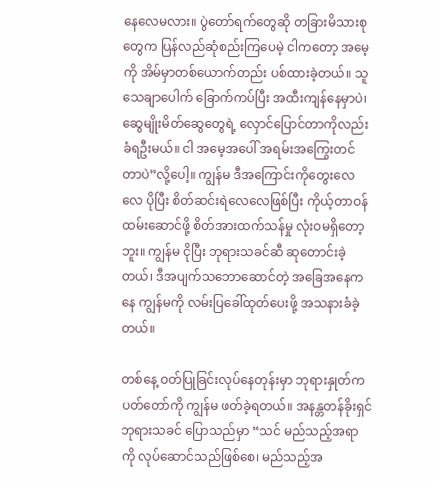နေလေမလား။ ပွဲတော်ရက်တွေဆို တခြားမိသားစုတွေက ပြန်လည်ဆုံစည်းကြပေမဲ့ ငါကတော့ အမေ့ကို အိမ်မှာတစ်ယောက်တည်း ပစ်ထားခဲ့တယ်။ သူ သေချာပေါက် ခြောက်ကပ်ပြီး အထီးကျန်နေမှာပဲ၊ ဆွေမျိုးမိတ်ဆွေတွေရဲ့ လှောင်ပြောင်တာကိုလည်း ခံရဦးမယ်။ ငါ အမေ့အပေါ် အရမ်းအကြွေးတင်တာပဲ”လို့ပေါ့။ ကျွန်မ ဒီအကြောင်းကိုတွေးလေလေ ပိုပြီး စိတ်ဆင်းရဲလေလေဖြစ်ပြီး ကိုယ့်တာဝန်ထမ်းဆောင်ဖို့ စိတ်အားထက်သန်မှု လုံးဝမရှိတော့ဘူး။ ကျွန်မ ငိုပြီး ဘုရားသခင်ဆီ ဆုတောင်းခဲ့တယ်၊ ဒီအပျက်သဘောဆောင်တဲ့ အခြေအနေကနေ ကျွန်မကို လမ်းပြခေါ်ထုတ်ပေးဖို့ အသနားခံခဲ့တယ်။

တစ်နေ့ ဝတ်ပြုခြင်းလုပ်နေတုန်းမှာ ဘုရားနှုတ်ကပတ်တော်ကို ကျွန်မ ဖတ်ခဲ့ရတယ်။ အနန္တတန်ခိုးရှင် ဘုရားသခင် ပြောသည်မှာ “သင် မည်သည့်အရာကို လုပ်ဆောင်သည်ဖြစ်စေ၊ မည်သည့်အ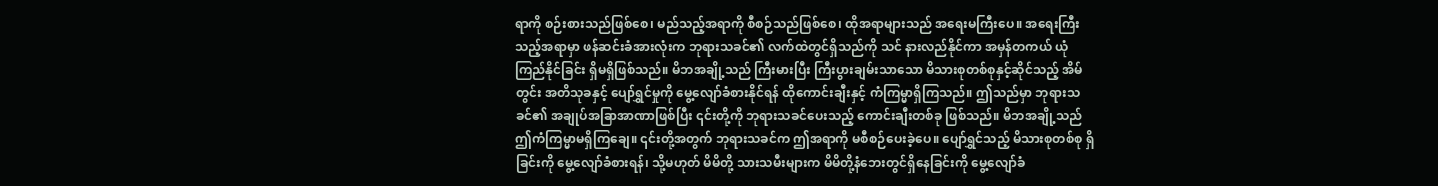ရာကို စဉ်းစားသည်ဖြစ်စေ၊ မည်သည့်အရာကို စီစဉ်သည်ဖြစ်စေ၊ ထိုအရာများသည် အရေးမကြီးပေ။ အရေးကြီးသည့်အရာမှာ ဖန်ဆင်းခံအားလုံးက ဘုရားသခင်၏ လက်ထဲတွင်ရှိသည်ကို သင် နားလည်နိုင်ကာ အမှန်တကယ် ယုံကြည်နိုင်ခြင်း ရှိမရှိဖြစ်သည်။ မိဘအချို့သည် ကြီးမားပြီး ကြီးပွားချမ်းသာသော မိသားစုတစ်စုနှင့်ဆိုင်သည့် အိမ်တွင်း အတိသုခနှင့် ပျော်ရွှင်မှုကို မွေ့လျော်ခံစားနိုင်ရန် ထိုကောင်းချီးနှင့် ကံကြမ္မာရှိကြသည်။ ဤသည်မှာ ဘုရားသခင်၏ အချုပ်အခြာအာဏာဖြစ်ပြီး ၎င်းတို့ကို ဘုရားသခင်ပေးသည့် ကောင်းချီးတစ်ခု ဖြစ်သည်။ မိဘအချို့သည် ဤကံကြမ္မာမရှိကြချေ။ ၎င်းတို့အတွက် ဘုရားသခင်က ဤအရာကို မစီစဉ်ပေးခဲ့ပေ။ ပျော်ရွှင်သည့် မိသားစုတစ်စု ရှိခြင်းကို မွေ့လျော်ခံစားရန်၊ သို့မဟုတ် မိမိတို့ သားသမီးများက မိမိတို့နံဘေးတွင်ရှိနေခြင်းကို မွေ့လျော်ခံ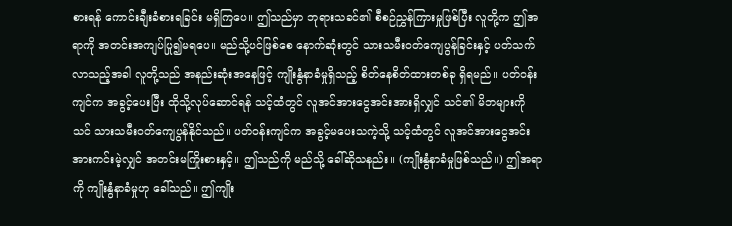စားရန် ကောင်းချီးခံစားရခြင်း မရှိကြပေ။ ဤသည်မှာ ဘုရားသခင်၏ စီစဉ်ညွှန်ကြားမှုဖြစ်ပြီး လူတို့က ဤအရာကို အတင်းအကျပ်ပြု၍မရပေ။ မည်သို့ပင်ဖြစ်စေ နောက်ဆုံးတွင် သားသမီးဝတ်ကျေပွန်ခြင်းနှင့် ပတ်သက်လာသည့်အခါ လူတို့သည် အနည်းဆုံးအနေဖြင့် ကျိုးနွံနာခံမှုရှိသည့် စိတ်နေစိတ်ထားတစ်ခု ရှိရမည်။ ပတ်ဝန်းကျင်က အခွင့်ပေးပြီး ထိုသို့လုပ်ဆောင်ရန် သင့်ထံတွင် လူအင်အားငွေအင်းအားရှိလျှင် သင်၏ မိဘများကို သင် သားသမီးဝတ်ကျေပွန်နိုင်သည်။ ပတ်ဝန်းကျင်က အခွင့်မပေးသကဲ့သို့ သင့်ထံတွင် လူအင်အားငွေအင်းအားကင်းမဲ့လျှင် အတင်းမကြိုးစားနှင့်။ ဤသည်ကို မည်သို့ ခေါ်ဆိုသနည်း။ (ကျိုးနွံနာခံမှုဖြစ်သည်။) ဤအရာကို ကျိုးနွံနာခံမှုဟု ခေါ်သည်။ ဤကျိုး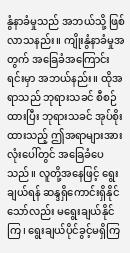နွံနာခံမှုသည် အဘယ်သို့ ဖြစ်လာသနည်း။ ကျိုးနွံနာခံမှုအတွက် အခြေခံအကြောင်းရင်းမှာ အဘယ်နည်း။ ထိုအရာသည် ဘုရားသခင် စီစဉ်ထားပြီး ဘုရားသခင် အုပ်စိုးထားသည့် ဤအရာများအားလုံးပေါ်တွင် အခြေခံပေသည်။ လူတို့အနေဖြင့် ရွေးချယ်ရန် ဆန္ဒရှိကောင်းရှိနိုင်သော်လည်း မရွေးချယ်နိုင်ကြ၊ ရွေးချယ်ပိုင်ခွင့်မရှိကြ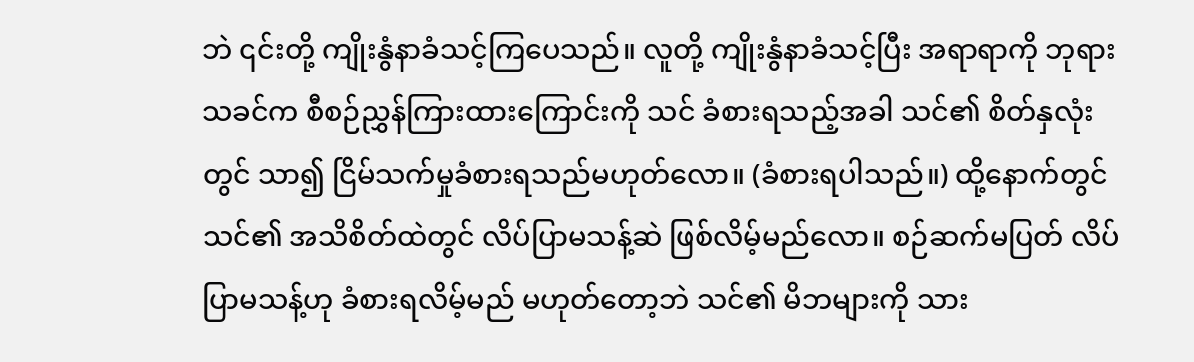ဘဲ ၎င်းတို့ ကျိုးနွံနာခံသင့်ကြပေသည်။ လူတို့ ကျိုးနွံနာခံသင့်ပြီး အရာရာကို ဘုရားသခင်က စီစဉ်ညွှန်ကြားထားကြောင်းကို သင် ခံစားရသည့်အခါ သင်၏ စိတ်နှလုံးတွင် သာ၍ ငြိမ်သက်မှုခံစားရသည်မဟုတ်လော။ (ခံစားရပါသည်။) ထို့နောက်တွင် သင်၏ အသိစိတ်ထဲတွင် လိပ်ပြာမသန့်ဆဲ ဖြစ်လိမ့်မည်လော။ စဉ်ဆက်မပြတ် လိပ်ပြာမသန့်ဟု ခံစားရလိမ့်မည် မဟုတ်တော့ဘဲ သင်၏ မိဘများကို သား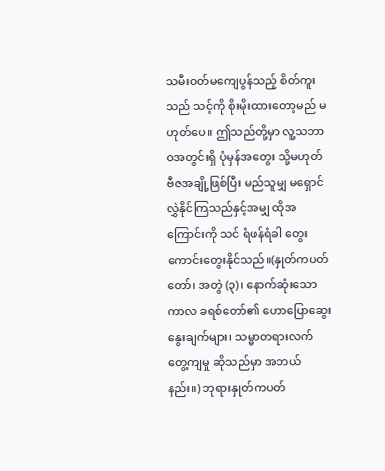သမီးဝတ်မကျေပွန်သည့် စိတ်ကူးသည် သင့်ကို စိုးမိုးထားတော့မည် မဟုတ်ပေ။ ဤသည်တို့မှာ လူ့သဘာဝအတွင်းရှိ ပုံမှန်အတွေး သို့မဟုတ် ဗီဇအချို့ဖြစ်ပြီး မည်သူမျှ မရှောင်လွှဲနိုင်ကြသည်နှင့်အမျှ ထိုအကြောင်းကို သင် ရံဖန်ရံခါ တွေးကောင်းတွေးနိုင်သည်။(နှုတ်ကပတ်တော်၊ အတွဲ (၃)၊ နောက်ဆုံးသော ကာလ ခရစ်တော်၏ ဟောပြောဆွေးနွေးချက်များ၊ သမ္မာတရားလက်တွေ့ကျမှု ဆိုသည်မှာ အဘယ်နည်း။) ဘုရားနှုတ်ကပတ်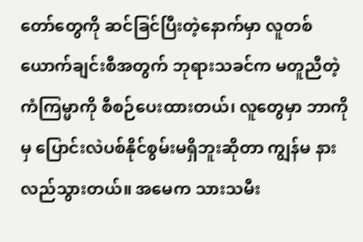တော်တွေကို ဆင်ခြင်ပြီးတဲ့နောက်မှာ လူတစ်ယောက်ချင်းစီအတွက် ဘုရားသခင်က မတူညီတဲ့ ကံကြမ္မာကို စီစဉ်ပေးထားတယ်၊ လူတွေမှာ ဘာကိုမှ ပြောင်းလဲပစ်နိုင်စွမ်းမရှိဘူးဆိုတာ ကျွန်မ နားလည်သွားတယ်။ အမေက သားသမီး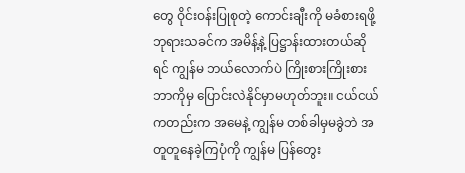တွေ ဝိုင်းဝန်းပြုစုတဲ့ ကောင်းချီးကို မခံစားရဖို့ ဘုရားသခင်က အမိန့်နဲ့ ပြဋ္ဌာန်းထားတယ်ဆိုရင် ကျွန်မ ဘယ်လောက်ပဲ ကြိုးစားကြိုးစား ဘာကိုမှ ပြောင်းလဲနိုင်မှာမဟုတ်ဘူး။ ငယ်ငယ်ကတည်းက အမေနဲ့ ကျွန်မ တစ်ခါမှမခွဲဘဲ အတူတူနေခဲ့ကြပုံကို ကျွန်မ ပြန်တွေး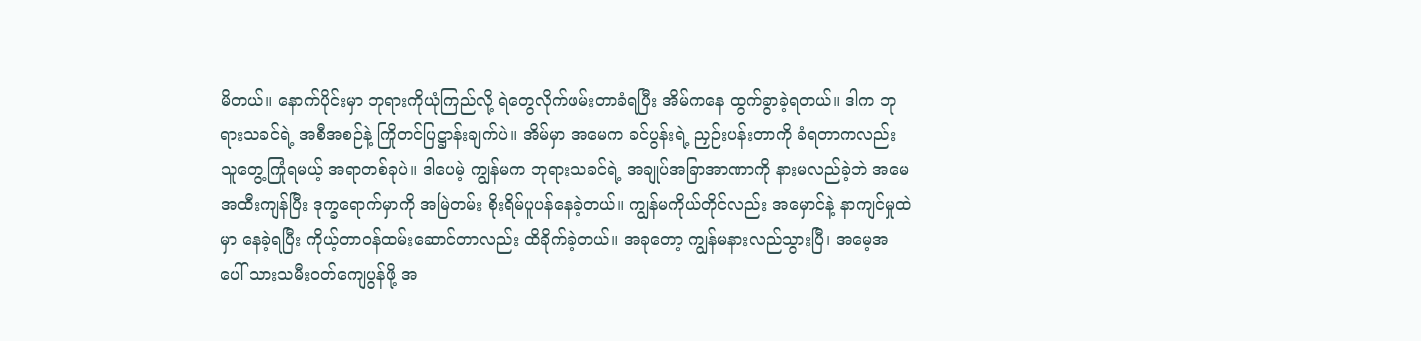မိတယ်။ နောက်ပိုင်းမှာ ဘုရားကိုယုံကြည်လို့ ရဲတွေလိုက်ဖမ်းတာခံရပြီး အိမ်ကနေ ထွက်ခွာခဲ့ရတယ်။ ဒါက ဘုရားသခင်ရဲ့ အစီအစဉ်နဲ့ ကြိုတင်ပြဋ္ဌာန်းချက်ပဲ။ အိမ်မှာ အမေက ခင်ပွန်းရဲ့ ညှဉ်းပန်းတာကို ခံရတာကလည်း သူတွေ့ကြုံရမယ့် အရာတစ်ခုပဲ။ ဒါပေမဲ့ ကျွန်မက ဘုရားသခင်ရဲ့ အချုပ်အခြာအာဏာကို နားမလည်ခဲ့ဘဲ အမေ အထီးကျန်ပြီး ဒုက္ခရောက်မှာကို အမြဲတမ်း စိုးရိမ်ပူပန်နေခဲ့တယ်။ ကျွန်မကိုယ်တိုင်လည်း အမှောင်နဲ့ နာကျင်မှုထဲမှာ နေခဲ့ရပြီး ကိုယ့်တာဝန်ထမ်းဆောင်တာလည်း ထိခိုက်ခဲ့တယ်။ အခုတော့ ကျွန်မနားလည်သွားပြီ၊ အမေ့အပေါ် သားသမီးဝတ်ကျေပွန်ဖို့ အ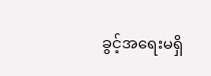ခွင့်အရေးမရှိ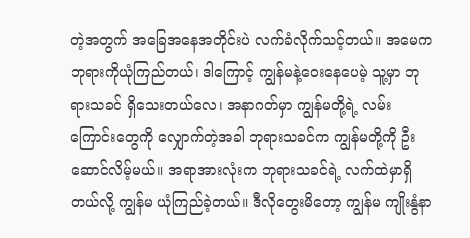တဲ့အတွက် အခြေအနေအတိုင်းပဲ လက်ခံလိုက်သင့်တယ်။ အမေက ဘုရားကိုယုံကြည်တယ်၊ ဒါကြောင့် ကျွန်မနဲ့ဝေးနေပေမဲ့ သူ့မှာ ဘုရားသခင် ရှိသေးတယ်လေ၊ အနာဂတ်မှာ ကျွန်မတို့ရဲ့ လမ်းကြောင်းတွေကို လျှောက်တဲ့အခါ ဘုရားသခင်က ကျွန်မတို့ကို ဦးဆောင်လိမ့်မယ်။ အရာအားလုံးက ဘုရားသခင်ရဲ့ လက်ထဲမှာရှိတယ်လို့ ကျွန်မ ယုံကြည်ခဲ့တယ်။ ဒီလိုတွေးမိတော့ ကျွန်မ ကျိုးနွံနာ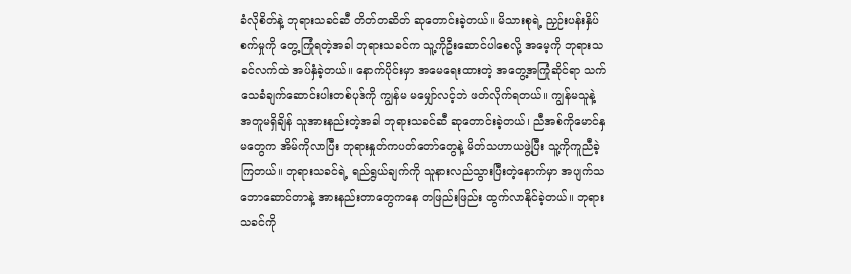ခံလိုစိတ်နဲ့ ဘုရားသခင်ဆီ တိတ်တဆိတ် ဆုတောင်းခဲ့တယ်။ မိသားစုရဲ့ ညှဉ်းပန်းနှိပ်စက်မှုကို တွေ့ကြုံရတဲ့အခါ ဘုရားသခင်က သူ့ကိုဦးဆောင်ပါစေလို့ အမေ့ကို ဘုရားသခင်လက်ထဲ အပ်နှံခဲ့တယ်။ နောက်ပိုင်းမှာ အမေရေးထားတဲ့ အတွေ့အကြုံဆိုင်ရာ သက်သေခံချက်ဆောင်းပါးတစ်ပုဒ်ကို ကျွန်မ မမျှော်လင့်ဘဲ ဖတ်လိုက်ရတယ်။ ကျွန်မသူနဲ့အတူမရှိချိန် သူအားနည်းတဲ့အခါ ဘုရားသခင်ဆီ ဆုတောင်းခဲ့တယ်၊ ညီအစ်ကိုမောင်နှမတွေက အိမ်ကိုလာပြီး ဘုရားနှုတ်ကပတ်တော်တွေနဲ့ မိတ်သဟာယဖွဲ့ပြီး သူ့ကိုကူညီခဲ့ကြတယ်။ ဘုရားသခင်ရဲ့ ရည်ရွယ်ချက်ကို သူနားလည်သွားပြီးတဲ့နောက်မှာ အပျက်သဘောဆောင်တာနဲ့ အားနည်းတာတွေကနေ တဖြည်းဖြည်း ထွက်လာနိုင်ခဲ့တယ်။ ဘုရားသခင်ကို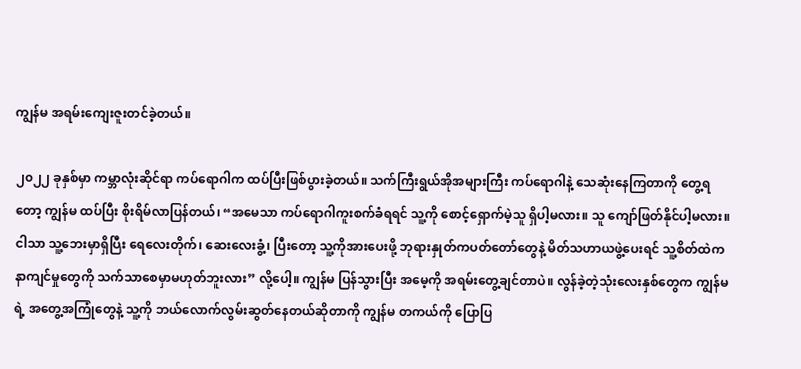ကျွန်မ အရမ်းကျေးဇူးတင်ခဲ့တယ်။

၂၀၂၂ ခုနှစ်မှာ ကမ္ဘာလုံးဆိုင်ရာ ကပ်ရောဂါက ထပ်ပြီးဖြစ်ပွားခဲ့တယ်။ သက်ကြီးရွယ်အိုအများကြီး ကပ်ရောဂါနဲ့ သေဆုံးနေကြတာကို တွေ့ရတော့ ကျွန်မ ထပ်ပြီး စိုးရိမ်လာပြန်တယ်၊ “အမေသာ ကပ်ရောဂါကူးစက်ခံရရင် သူ့ကို စောင့်ရှောက်မဲ့သူ ရှိပါ့မလား။ သူ ကျော်ဖြတ်နိုင်ပါ့မလား။ ငါသာ သူ့ဘေးမှာရှိပြီး ရေလေးတိုက်၊ ဆေးလေးခွံ့၊ ပြီးတော့ သူ့ကိုအားပေးဖို့ ဘုရားနှုတ်ကပတ်တော်တွေနဲ့ မိတ်သဟာယဖွဲ့ပေးရင် သူ့စိတ်ထဲက နာကျင်မှုတွေကို သက်သာစေမှာမဟုတ်ဘူးလား” လို့ပေါ့။ ကျွန်မ ပြန်သွားပြီး အမေ့ကို အရမ်းတွေ့ချင်တာပဲ။ လွန်ခဲ့တဲ့သုံးလေးနှစ်တွေက ကျွန်မရဲ့ အတွေ့အကြုံတွေနဲ့ သူ့ကို ဘယ်လောက်လွမ်းဆွတ်နေတယ်ဆိုတာကို ကျွန်မ တကယ်ကို ပြောပြ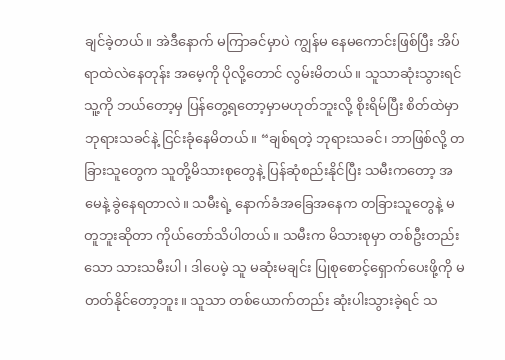ချင်ခဲ့တယ်။ အဲဒီနောက် မကြာခင်မှာပဲ ကျွန်မ နေမကောင်းဖြစ်ပြီး အိပ်ရာထဲလဲနေတုန်း အမေ့ကို ပိုလို့တောင် လွမ်းမိတယ်။ သူသာဆုံးသွားရင် သူ့ကို ဘယ်တော့မှ ပြန်တွေ့ရတော့မှာမဟုတ်ဘူးလို့ စိုးရိမ်ပြီး စိတ်ထဲမှာ ဘုရားသခင်နဲ့ ငြင်းခုံနေမိတယ်။ “ချစ်ရတဲ့ ဘုရားသခင်၊ ဘာဖြစ်လို့ တခြားသူတွေက သူတို့မိသားစုတွေနဲ့ ပြန်ဆုံစည်းနိုင်ပြီး သမီးကတော့ အမေနဲ့ ခွဲနေရတာလဲ။ သမီးရဲ့ နောက်ခံအခြေအနေက တခြားသူတွေနဲ့ မတူဘူးဆိုတာ ကိုယ်တော်သိပါတယ်။ သမီးက မိသားစုမှာ တစ်ဦးတည်းသော သားသမီးပါ၊ ဒါပေမဲ့ သူ မဆုံးမချင်း ပြုစုစောင့်ရှောက်ပေးဖို့ကို မတတ်နိုင်တော့ဘူး။ သူသာ တစ်ယောက်တည်း ဆုံးပါးသွားခဲ့ရင် သ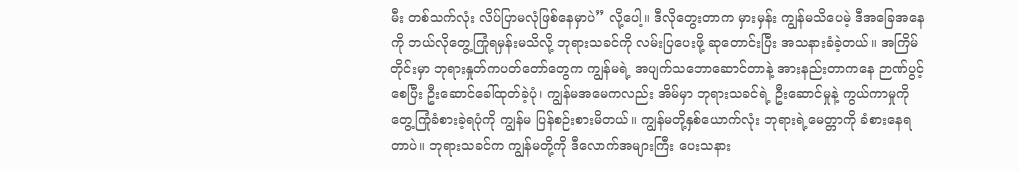မီး တစ်သက်လုံး လိပ်ပြာမလုံဖြစ်နေမှာပဲ” လို့ပေါ့။ ဒီလိုတွေးတာက မှားမှန်း ကျွန်မသိပေမဲ့ ဒီအခြေအနေကို ဘယ်လိုတွေ့ကြုံရမှန်းမသိလို့ ဘုရားသခင်ကို လမ်းပြပေးဖို့ ဆုတောင်းပြီး အသနားခံခဲ့တယ်။ အကြိမ်တိုင်းမှာ ဘုရားနှုတ်ကပတ်တော်တွေက ကျွန်မရဲ့ အပျက်သဘောဆောင်တာနဲ့ အားနည်းတာကနေ ဉာဏ်ပွင့်စေပြီး ဦးဆောင်ခေါ်ထုတ်ခဲ့ပုံ၊ ကျွန်မအမေကလည်း အိမ်မှာ ဘုရားသခင်ရဲ့ ဦးဆောင်မှုနဲ့ ကွယ်ကာမှုကို တွေ့ကြုံခံစားခဲ့ရပုံကို ကျွန်မ ပြန်စဉ်းစားမိတယ်။ ကျွန်မတို့နှစ်ယောက်လုံး ဘုရားရဲ့မေတ္တာကို ခံစားနေရတာပဲ။ ဘုရားသခင်က ကျွန်မတို့ကို ဒီလောက်အများကြီး ပေးသနား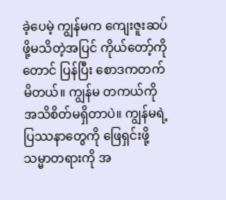ခဲ့ပေမဲ့ ကျွန်မက ကျေးဇူးဆပ်ဖို့မသိတဲ့အပြင် ကိုယ်တော့်ကိုတောင် ပြန်ပြီး စောဒကတက်မိတယ်။ ကျွန်မ တကယ်ကို အသိစိတ်မရှိတာပဲ။ ကျွန်မရဲ့ ပြဿနာတွေကို ဖြေရှင်းဖို့ သမ္မာတရားကို အ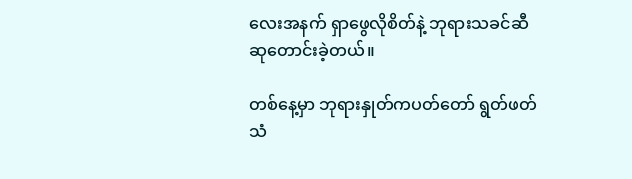လေးအနက် ရှာဖွေလိုစိတ်နဲ့ ဘုရားသခင်ဆီ ဆုတောင်းခဲ့တယ်။

တစ်နေ့မှာ ဘုရားနှုတ်ကပတ်တော် ရွတ်ဖတ်သံ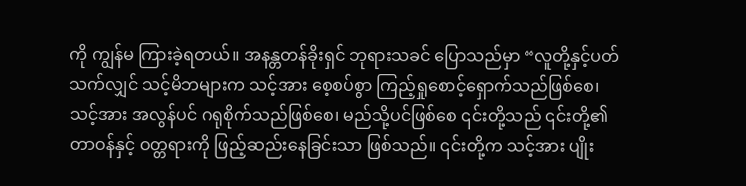ကို ကျွန်မ ကြားခဲ့ရတယ်။ အနန္တတန်ခိုးရှင် ဘုရားသခင် ပြောသည်မှာ “လူတို့နှင့်ပတ်သက်လျှင် သင့်မိဘများက သင့်အား စေ့စပ်စွာ ကြည့်ရှုစောင့်ရှောက်သည်ဖြစ်စေ၊ သင့်အား အလွန်ပင် ဂရုစိုက်သည်ဖြစ်စေ၊ မည်သို့ပင်ဖြစ်စေ ၎င်းတို့သည် ၎င်းတို့၏ တာဝန်နှင့် ဝတ္တရားကို ဖြည့်ဆည်းနေခြင်းသာ ဖြစ်သည်။ ၎င်းတို့က သင့်အား ပျိုး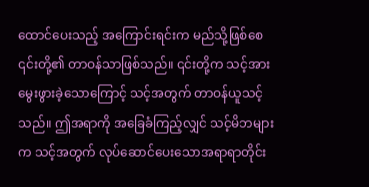ထောင်ပေးသည့် အကြောင်းရင်းက မည်သို့ဖြစ်စေ ၎င်းတို့၏ တာဝန်သာဖြစ်သည်။ ၎င်းတို့က သင့်အားမွေးဖွားခဲ့သောကြောင့် သင့်အတွက် တာဝန်ယူသင့်သည်။ ဤအရာကို အခြေခံကြည့်လျှင် သင့်မိဘများက သင့်အတွက် လုပ်ဆောင်ပေးသောအရာရာတိုင်း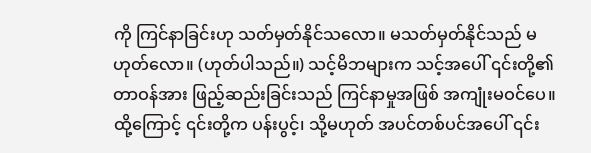ကို ကြင်နာခြင်းဟု သတ်မှတ်နိုင်သလော။ မသတ်မှတ်နိုင်သည် မဟုတ်လော။ (ဟုတ်ပါသည်။) သင့်မိဘများက သင့်အပေါ် ၎င်းတို့၏တာဝန်အား ဖြည့်ဆည်းခြင်းသည် ကြင်နာမှုအဖြစ် အကျုံးမဝင်ပေ။ ထို့ကြောင့် ၎င်းတို့က ပန်းပွင့်၊ သို့မဟုတ် အပင်တစ်ပင်အပေါ် ၎င်း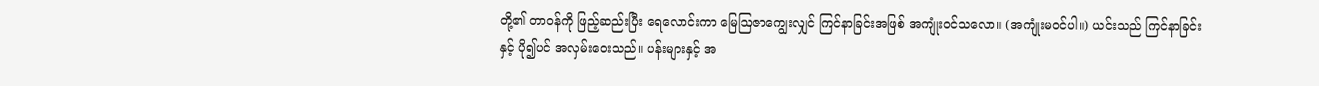တို့၏ တာဝန်ကို ဖြည့်ဆည်းပြီး ရေလောင်းကာ မြေဩဇာကျွေးလျှင် ကြင်နာခြင်းအဖြစ် အကျုံးဝင်သလော။ (အကျုံးမဝင်ပါ။) ယင်းသည် ကြင်နာခြင်းနှင့် ပို၍ပင် အလှမ်းဝေးသည်။ ပန်းများနှင့် အ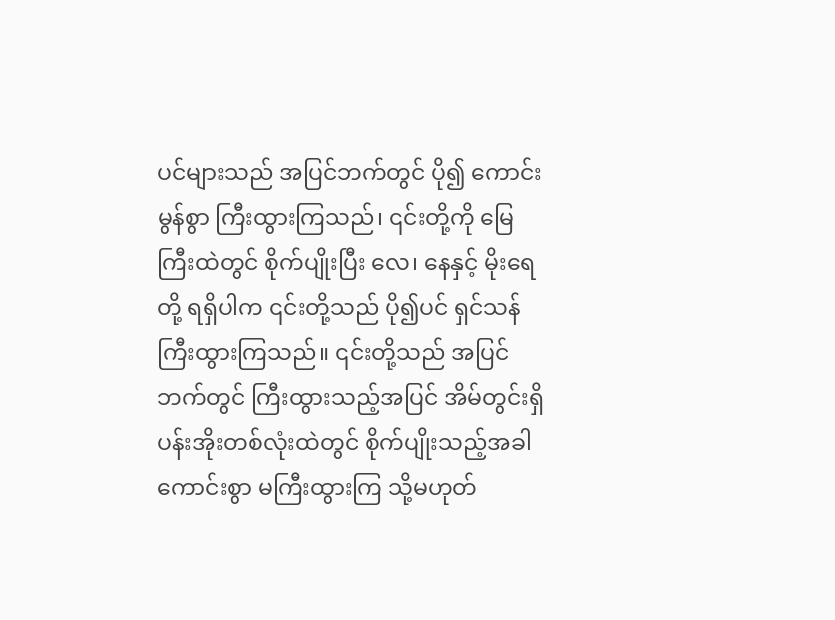ပင်များသည် အပြင်ဘက်တွင် ပို၍ ကောင်းမွန်စွာ ကြီးထွားကြသည်၊ ၎င်းတို့ကို မြေကြီးထဲတွင် စိုက်ပျိုးပြီး လေ၊ နေနှင့် မိုးရေတို့ ရရှိပါက ၎င်းတို့သည် ပို၍ပင် ရှင်သန်ကြီးထွားကြသည်။ ၎င်းတို့သည် အပြင်ဘက်တွင် ကြီးထွားသည့်အပြင် အိမ်တွင်းရှိ ပန်းအိုးတစ်လုံးထဲတွင် စိုက်ပျိုးသည့်အခါ ကောင်းစွာ မကြီးထွားကြ သို့မဟုတ်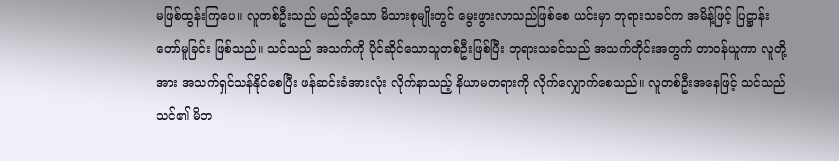မဖြစ်ထွန်းကြပေ။ လူတစ်ဦးသည် မည်သို့သော မိသားစုမျိုးတွင် မွေးဖွားလာသည်ဖြစ်စေ ယင်းမှာ ဘုရားသခင်က အမိန့်ဖြင့် ပြဋ္ဌာန်းတော်မူခြင်း ဖြစ်သည်။ သင်သည် အသက်ကို ပိုင်ဆိုင်သောသူတစ်ဦးဖြစ်ပြီး ဘုရားသခင်သည် အသက်တိုင်းအတွက် တာဝန်ယူကာ လူတို့အား အသက်ရှင်သန်နိုင်စေပြီး ဖန်ဆင်းခံအားလုံး လိုက်နာသည့် နိယာမတရားကို လိုက်လျှောက်စေသည်။ လူတစ်ဦးအနေဖြင့် သင်သည် သင်၏ မိဘ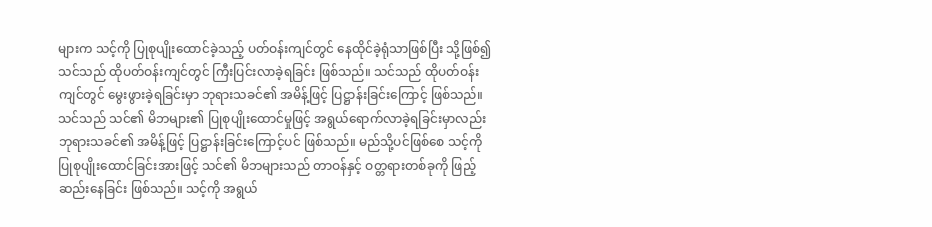များက သင့်ကို ပြုစုပျိုးထောင်ခဲ့သည့် ပတ်ဝန်းကျင်တွင် နေထိုင်ခဲ့ရုံသာဖြစ်ပြီး သို့ဖြစ်၍ သင်သည် ထိုပတ်ဝန်းကျင်တွင် ကြီးပြင်းလာခဲ့ရခြင်း ဖြစ်သည်။ သင်သည် ထိုပတ်ဝန်းကျင်တွင် မွေးဖွားခဲ့ရခြင်းမှာ ဘုရားသခင်၏ အမိန့်ဖြင့် ပြဋ္ဌာန်းခြင်းကြောင့် ဖြစ်သည်။ သင်သည် သင်၏ မိဘများ၏ ပြုစုပျိုးထောင်မှုဖြင့် အရွယ်ရောက်လာခဲ့ရခြင်းမှာလည်း ဘုရားသခင်၏ အမိန့်ဖြင့် ပြဋ္ဌာန်းခြင်းကြောင့်ပင် ဖြစ်သည်။ မည်သို့ပင်ဖြစ်စေ သင့်ကို ပြုစုပျိုးထောင်ခြင်းအားဖြင့် သင်၏ မိဘများသည် တာဝန်နှင့် ဝတ္တရားတစ်ခုကို ဖြည့်ဆည်းနေခြင်း ဖြစ်သည်။ သင့်ကို အရွယ်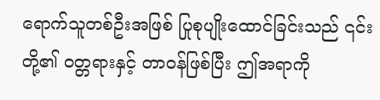ရောက်သူတစ်ဦးအဖြစ် ပြုစုပျိုးထောင်ခြင်းသည် ၎င်းတို့၏ ဝတ္တရားနှင့် တာဝန်ဖြစ်ပြီး ဤအရာကို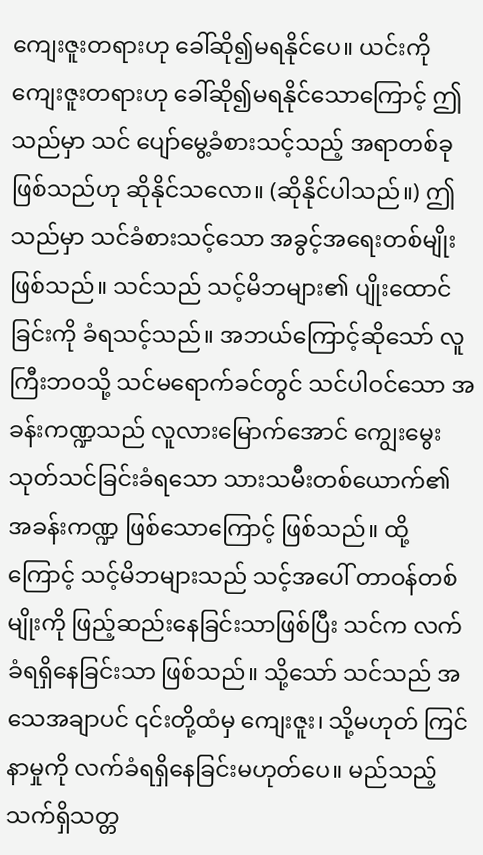ကျေးဇူးတရားဟု ခေါ်ဆို၍မရနိုင်ပေ။ ယင်းကို ကျေးဇူးတရားဟု ခေါ်ဆို၍မရနိုင်သောကြောင့် ဤသည်မှာ သင် ပျော်မွေ့ခံစားသင့်သည့် အရာတစ်ခုဖြစ်သည်ဟု ဆိုနိုင်သလော။ (ဆိုနိုင်ပါသည်။) ဤသည်မှာ သင်ခံစားသင့်သော အခွင့်အရေးတစ်မျိုးဖြစ်သည်။ သင်သည် သင့်မိဘများ၏ ပျိုးထောင်ခြင်းကို ခံရသင့်သည်။ အဘယ်ကြောင့်ဆိုသော် လူကြီးဘဝသို့ သင်မရောက်ခင်တွင် သင်ပါဝင်သော အခန်းကဏ္ဍသည် လူလားမြောက်အောင် ကျွေးမွေးသုတ်သင်ခြင်းခံရသော သားသမီးတစ်ယောက်၏ အခန်းကဏ္ဍ ဖြစ်သောကြောင့် ဖြစ်သည်။ ထို့ကြောင့် သင့်မိဘများသည် သင့်အပေါ် တာဝန်တစ်မျိုးကို ဖြည့်ဆည်းနေခြင်းသာဖြစ်ပြီး သင်က လက်ခံရရှိနေခြင်းသာ ဖြစ်သည်။ သို့သော် သင်သည် အသေအချာပင် ၎င်းတို့ထံမှ ကျေးဇူး၊ သို့မဟုတ် ကြင်နာမှုကို လက်ခံရရှိနေခြင်းမဟုတ်ပေ။ မည်သည့်သက်ရှိသတ္တ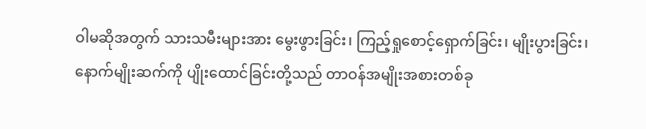ဝါမဆိုအတွက် သားသမီးများအား မွေးဖွားခြင်း၊ ကြည့်ရှုစောင့်ရှောက်ခြင်း၊ မျိုးပွားခြင်း၊ နောက်မျိုးဆက်ကို ပျိုးထောင်ခြင်းတို့သည် တာဝန်အမျိုးအစားတစ်ခု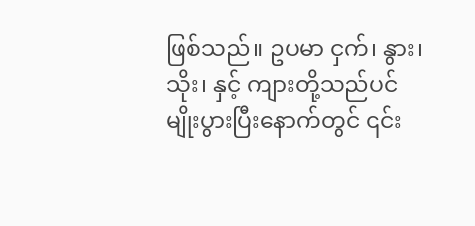ဖြစ်သည်။ ဥပမာ ငှက်၊ နွား၊ သိုး၊ နှင့် ကျားတို့သည်ပင် မျိုးပွားပြီးနောက်တွင် ၎င်း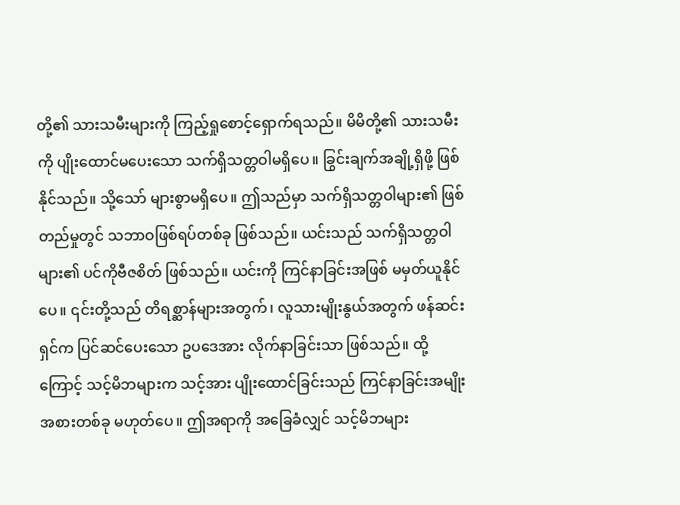တို့၏ သားသမီးများကို ကြည့်ရှုစောင့်ရှောက်ရသည်။ မိမိတို့၏ သားသမီးကို ပျိုးထောင်မပေးသော သက်ရှိသတ္တဝါမရှိပေ။ ခြွင်းချက်အချို့ရှိဖို့ ဖြစ်နိုင်သည်။ သို့သော် များစွာမရှိပေ။ ဤသည်မှာ သက်ရှိသတ္တဝါများ၏ ဖြစ်တည်မှုတွင် သဘာဝဖြစ်ရပ်တစ်ခု ဖြစ်သည်။ ယင်းသည် သက်ရှိသတ္တဝါများ၏ ပင်ကိုဗီဇစိတ် ဖြစ်သည်။ ယင်းကို ကြင်နာခြင်းအဖြစ် မမှတ်ယူနိုင်ပေ။ ၎င်းတို့သည် တိရစ္ဆာန်များအတွက်၊ လူသားမျိုးနွယ်အတွက် ဖန်ဆင်းရှင်က ပြင်ဆင်ပေးသော ဥပဒေအား လိုက်နာခြင်းသာ ဖြစ်သည်။ ထို့ကြောင့် သင့်မိဘများက သင့်အား ပျိုးထောင်ခြင်းသည် ကြင်နာခြင်းအမျိုးအစားတစ်ခု မဟုတ်ပေ။ ဤအရာကို အခြေခံလျှင် သင့်မိဘများ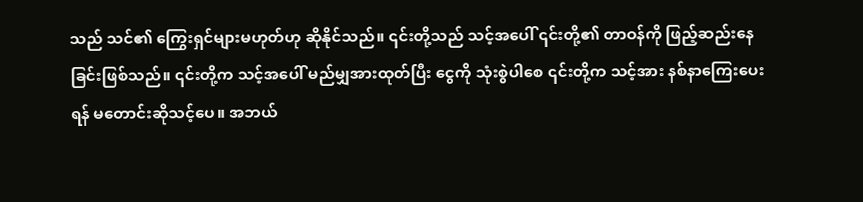သည် သင်၏ ကြွေးရှင်များမဟုတ်ဟု ဆိုနိုင်သည်။ ၎င်းတို့သည် သင့်အပေါ် ၎င်းတို့၏ တာဝန်ကို ဖြည့်ဆည်းနေခြင်းဖြစ်သည်။ ၎င်းတို့က သင့်အပေါ် မည်မျှအားထုတ်ပြီး ငွေကို သုံးစွဲပါစေ ၎င်းတို့က သင့်အား နစ်နာကြေးပေးရန် မတောင်းဆိုသင့်ပေ။ အဘယ်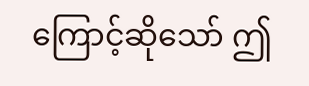ကြောင့်ဆိုသော် ဤ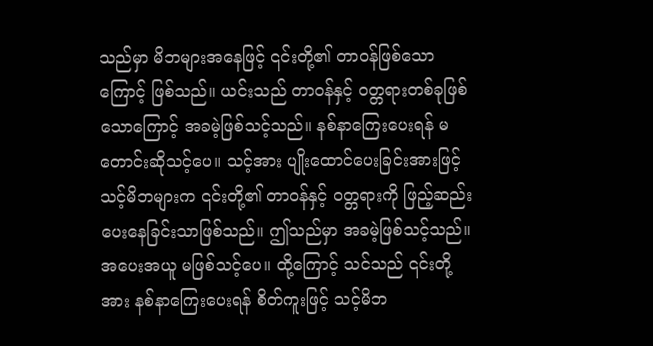သည်မှာ မိဘများအနေဖြင့် ၎င်းတို့၏ တာဝန်ဖြစ်သောကြောင့် ဖြစ်သည်။ ယင်းသည် တာဝန်နှင့် ဝတ္တရားတစ်ခုဖြစ်သောကြောင့် အခမဲ့ဖြစ်သင့်သည်။ နစ်နာကြေးပေးရန် မတောင်းဆိုသင့်ပေ။ သင့်အား ပျိုးထောင်ပေးခြင်းအားဖြင့် သင့်မိဘများက ၎င်းတို့၏ တာဝန်နှင့် ဝတ္တရားကို ဖြည့်ဆည်းပေးနေခြင်းသာဖြစ်သည်။ ဤသည်မှာ အခမဲ့ဖြစ်သင့်သည်။ အပေးအယူ မဖြစ်သင့်ပေ။ ထို့ကြောင့် သင်သည် ၎င်းတို့အား နစ်နာကြေးပေးရန် စိတ်ကူးဖြင့် သင့်မိဘ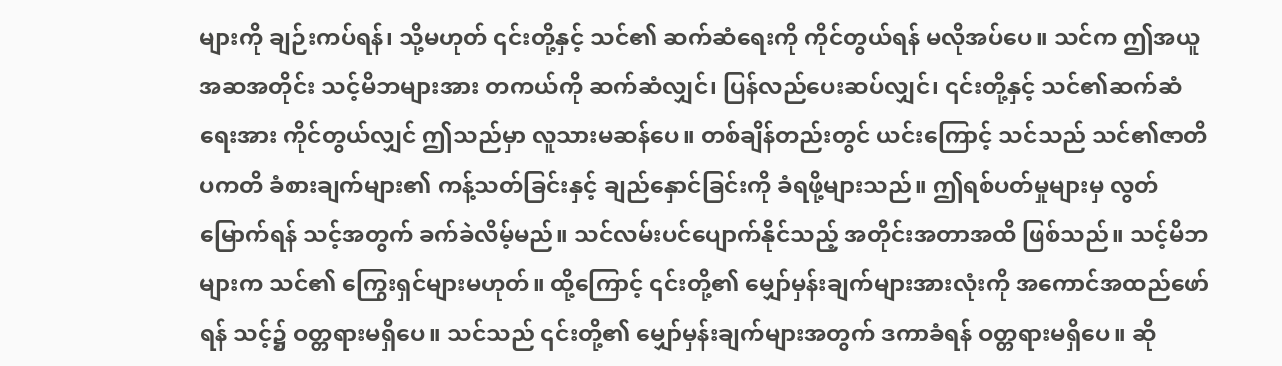များကို ချဉ်းကပ်ရန်၊ သို့မဟုတ် ၎င်းတို့နှင့် သင်၏ ဆက်ဆံရေးကို ကိုင်တွယ်ရန် မလိုအပ်ပေ။ သင်က ဤအယူအဆအတိုင်း သင့်မိဘများအား တကယ်ကို ဆက်ဆံလျှင်၊ ပြန်လည်ပေးဆပ်လျှင်၊ ၎င်းတို့နှင့် သင်၏ဆက်ဆံရေးအား ကိုင်တွယ်လျှင် ဤသည်မှာ လူသားမဆန်ပေ။ တစ်ချိန်တည်းတွင် ယင်းကြောင့် သင်သည် သင်၏ဇာတိပကတိ ခံစားချက်များ၏ ကန့်သတ်ခြင်းနှင့် ချည်နှောင်ခြင်းကို ခံရဖို့များသည်။ ဤရစ်ပတ်မှုများမှ လွတ်မြောက်ရန် သင့်အတွက် ခက်ခဲလိမ့်မည်။ သင်လမ်းပင်ပျောက်နိုင်သည့် အတိုင်းအတာအထိ ဖြစ်သည်။ သင့်မိဘများက သင်၏ ကြွေးရှင်များမဟုတ်။ ထို့ကြောင့် ၎င်းတို့၏ မျှော်မှန်းချက်များအားလုံးကို အကောင်အထည်ဖော်ရန် သင့်၌ ဝတ္တရားမရှိပေ။ သင်သည် ၎င်းတို့၏ မျှော်မှန်းချက်များအတွက် ဒကာခံရန် ဝတ္တရားမရှိပေ။ ဆို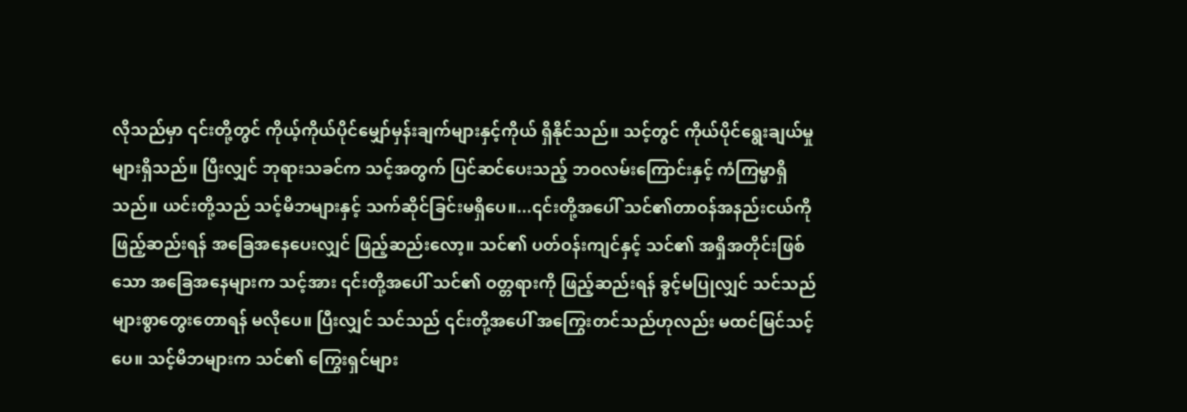လိုသည်မှာ ၎င်းတို့တွင် ကိုယ့်ကိုယ်ပိုင်မျှော်မှန်းချက်များနှင့်ကိုယ် ရှိနိုင်သည်။ သင့်တွင် ကိုယ်ပိုင်ရွေးချယ်မှုများရှိသည်။ ပြီးလျှင် ဘုရားသခင်က သင့်အတွက် ပြင်ဆင်ပေးသည့် ဘဝလမ်းကြောင်းနှင့် ကံကြမ္မာရှိသည်။ ယင်းတို့သည် သင့်မိဘများနှင့် သက်ဆိုင်ခြင်းမရှိပေ။...၎င်းတို့အပေါ် သင်၏တာဝန်အနည်းငယ်ကို ဖြည့်ဆည်းရန် အခြေအနေပေးလျှင် ဖြည့်ဆည်းလော့။ သင်၏ ပတ်ဝန်းကျင်နှင့် သင်၏ အရှိအတိုင်းဖြစ်သော အခြေအနေများက သင့်အား ၎င်းတို့အပေါ် သင်၏ ဝတ္တရားကို ဖြည့်ဆည်းရန် ခွင့်မပြုလျှင် သင်သည် များစွာတွေးတောရန် မလိုပေ။ ပြီးလျှင် သင်သည် ၎င်းတို့အပေါ် အကြွေးတင်သည်ဟုလည်း မထင်မြင်သင့်ပေ။ သင့်မိဘများက သင်၏ ကြွေးရှင်များ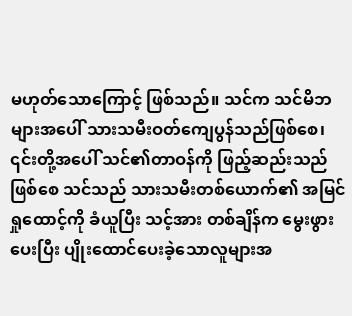မဟုတ်သောကြောင့် ဖြစ်သည်။ သင်က သင်မိဘများအပေါ် သားသမီးဝတ်ကျေပွန်သည်ဖြစ်စေ၊ ၎င်းတို့အပေါ် သင်၏တာဝန်ကို ဖြည့်ဆည်းသည်ဖြစ်စေ သင်သည် သားသမီးတစ်ယောက်၏ အမြင်ရှုထောင့်ကို ခံယူပြီး သင့်အား တစ်ချိန်က မွေးဖွားပေးပြီး ပျိုးထောင်ပေးခဲ့သောလူများအ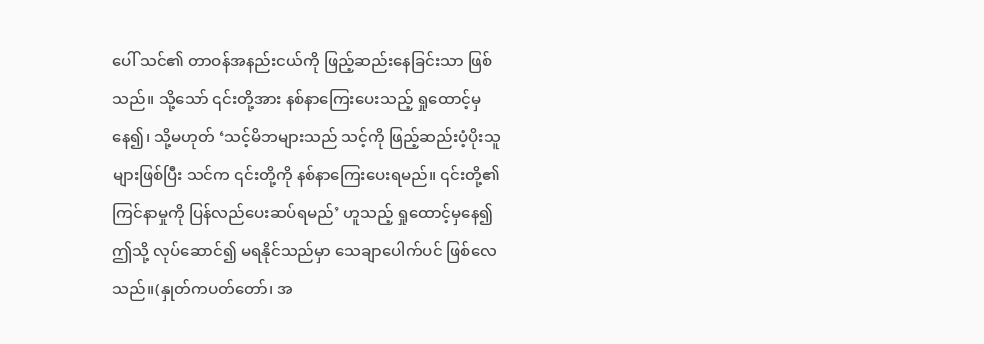ပေါ် သင်၏ တာဝန်အနည်းငယ်ကို ဖြည့်ဆည်းနေခြင်းသာ ဖြစ်သည်။ သို့သော် ၎င်းတို့အား နစ်နာကြေးပေးသည့် ရှုထောင့်မှနေ၍၊ သို့မဟုတ် ‘သင့်မိဘများသည် သင့်ကို ဖြည့်ဆည်းပံ့ပိုးသူများဖြစ်ပြီး သင်က ၎င်းတို့ကို နစ်နာကြေးပေးရမည်။ ၎င်းတို့၏ ကြင်နာမှုကို ပြန်လည်ပေးဆပ်ရမည်’ ဟူသည့် ရှုထောင့်မှနေ၍ ဤသို့ လုပ်ဆောင်၍ မရနိုင်သည်မှာ သေချာပေါက်ပင် ဖြစ်လေသည်။(နှုတ်ကပတ်တော်၊ အ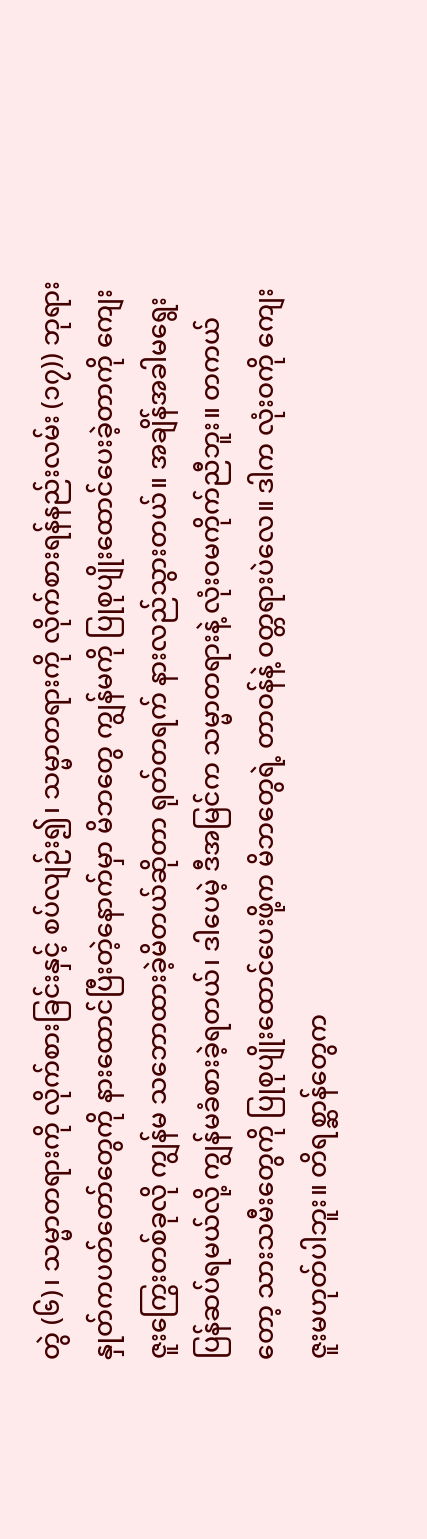တွဲ (၆)၊ သမ္မာတရားကို လိုက်စားခြင်းနှင့် စပ်လျဉ်း၍၊ သမ္မာတရားကို လိုက်စားရန်နည်းလမ်း (၁၇)) ဘုရားနှုတ်ကပတ်တော်တွေကို နားထောင်ပြီးတဲ့နောက်မှာ မိဘတွေ ကျွန်မကို ပြုစုပျိုးထောင်ပေးခဲ့တာကို ကျေးဇူးကြွေးတစ်ခုလို ကျွန်မ သဘောထားခဲ့မိတယ်ဆိုတာ ရုတ်တရက် နားလည်သွားတယ်။ အချိန်အခါမရွေး ပြန်ဆပ်ရမယ်လို့ ကျွန်မခံစားခဲ့ရတယ်၊ ဒါပေမဲ့ ဒီအမြင်က သမ္မာတရားနဲ့ လုံးဝမကိုက်ညီဘူး။ တကယ်တော့ သားသမီးတွေကို ပြုစုပျိုးထောင်ပေးဖို့က မိဘတွေရဲ့ တာဝန်နဲ့ ဝတ္တရားပဲလေ။ ဒါက လုံးဝကို ကျေးဇူးမဟုတ်ပါဘူး။ တိရစ္ဆာန်တွေက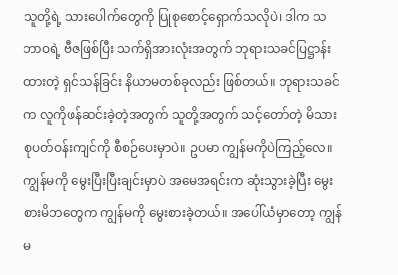သူတို့ရဲ့ သားပေါက်တွေကို ပြုစုစောင့်ရှောက်သလိုပဲ၊ ဒါက သဘာဝရဲ့ ဗီဇဖြစ်ပြီး သက်ရှိအားလုံးအတွက် ဘုရားသခင်ပြဋ္ဌာန်းထားတဲ့ ရှင်သန်ခြင်း နိယာမတစ်ခုလည်း ဖြစ်တယ်။ ဘုရားသခင်က လူကိုဖန်ဆင်းခဲ့တဲ့အတွက် သူတို့အတွက် သင့်တော်တဲ့ မိသားစုပတ်ဝန်းကျင်ကို စီစဉ်ပေးမှာပဲ။ ဥပမာ ကျွန်မကိုပဲကြည့်လေ။ ကျွန်မကို မွေးပြီးပြီးချင်းမှာပဲ အမေအရင်းက ဆုံးသွားခဲ့ပြီး မွေးစားမိဘတွေက ကျွန်မကို မွေးစားခဲ့တယ်။ အပေါ်ယံမှာတော့ ကျွန်မ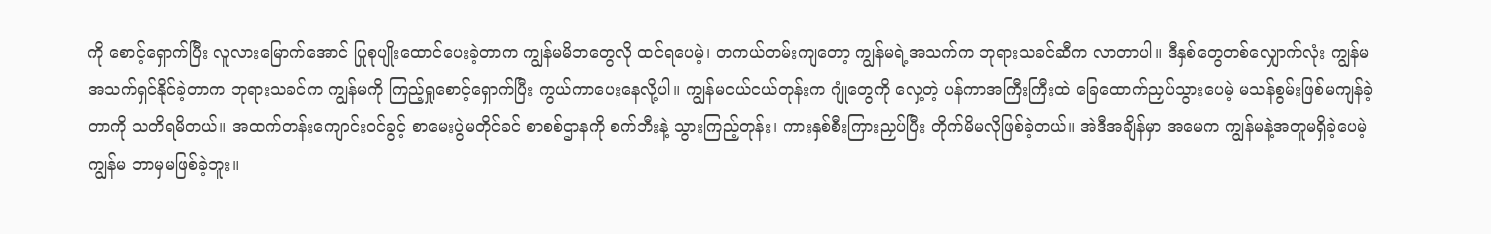ကို စောင့်ရှောက်ပြီး လူလားမြောက်အောင် ပြုစုပျိုးထောင်ပေးခဲ့တာက ကျွန်မမိဘတွေလို ထင်ရပေမဲ့၊ တကယ်တမ်းကျတော့ ကျွန်မရဲ့အသက်က ဘုရားသခင်ဆီက လာတာပါ။ ဒီနှစ်တွေတစ်လျှောက်လုံး ကျွန်မ အသက်ရှင်နိုင်ခဲ့တာက ဘုရားသခင်က ကျွန်မကို ကြည့်ရှုစောင့်ရှောက်ပြီး ကွယ်ကာပေးနေလို့ပါ။ ကျွန်မငယ်ငယ်တုန်းက ဂျုံတွေကို လှေ့တဲ့ ပန်ကာအကြီးကြီးထဲ ခြေထောက်ညှပ်သွားပေမဲ့ မသန်စွမ်းဖြစ်မကျန်ခဲ့တာကို သတိရမိတယ်။ အထက်တန်းကျောင်းဝင်ခွင့် စာမေးပွဲမတိုင်ခင် စာစစ်ဌာနကို စက်ဘီးနဲ့ သွားကြည့်တုန်း၊ ကားနှစ်စီးကြားညှပ်ပြီး တိုက်မိမလိုဖြစ်ခဲ့တယ်။ အဲဒီအချိန်မှာ အမေက ကျွန်မနဲ့အတူမရှိခဲ့ပေမဲ့ ကျွန်မ ဘာမှမဖြစ်ခဲ့ဘူး။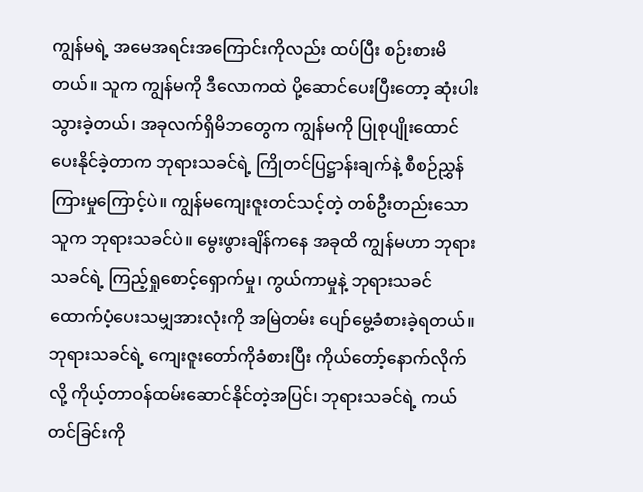ကျွန်မရဲ့ အမေအရင်းအကြောင်းကိုလည်း ထပ်ပြီး စဉ်းစားမိတယ်။ သူက ကျွန်မကို ဒီလောကထဲ ပို့ဆောင်ပေးပြီးတော့ ဆုံးပါးသွားခဲ့တယ်၊ အခုလက်ရှိမိဘတွေက ကျွန်မကို ပြုစုပျိုးထောင်ပေးနိုင်ခဲ့တာက ဘုရားသခင်ရဲ့ ကြိုတင်ပြဋ္ဌာန်းချက်နဲ့ စီစဉ်ညွှန်ကြားမှုကြောင့်ပဲ။ ကျွန်မကျေးဇူးတင်သင့်တဲ့ တစ်ဦးတည်းသောသူက ဘုရားသခင်ပဲ။ မွေးဖွားချိန်ကနေ အခုထိ ကျွန်မဟာ ဘုရားသခင်ရဲ့ ကြည့်ရှုစောင့်ရှောက်မှု၊ ကွယ်ကာမှုနဲ့ ဘုရားသခင်ထောက်ပံ့ပေးသမျှအားလုံးကို အမြဲတမ်း ပျော်မွေ့ခံစားခဲ့ရတယ်။ ဘုရားသခင်ရဲ့ ကျေးဇူးတော်ကိုခံစားပြီး ကိုယ်တော့်နောက်လိုက်လို့ ကိုယ့်တာဝန်ထမ်းဆောင်နိုင်တဲ့အပြင်၊ ဘုရားသခင်ရဲ့ ကယ်တင်ခြင်းကို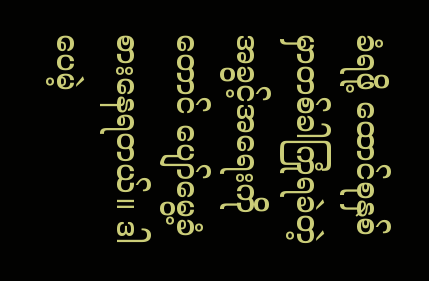ခံရဖို့ ထောင်စုနှစ်မှာတစ်ခါကြုံရခဲတဲ့ အခွင့်အရေးကိုတောင် ပျော်မွေ့ခံစားနေရတယ်။ ဒါပေမဲ့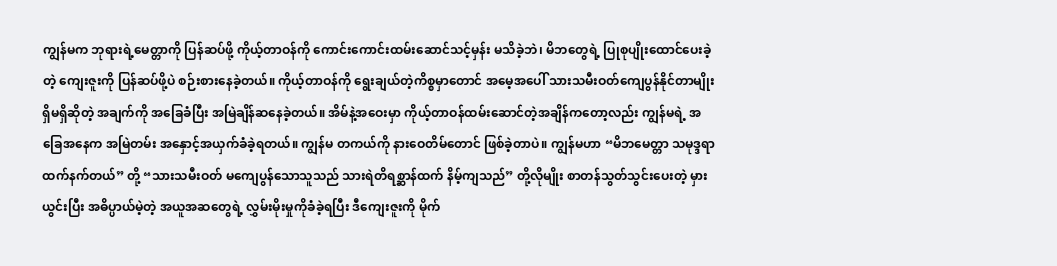ကျွန်မက ဘုရားရဲ့မေတ္တာကို ပြန်ဆပ်ဖို့ ကိုယ့်တာဝန်ကို ကောင်းကောင်းထမ်းဆောင်သင့်မှန်း မသိခဲ့ဘဲ၊ မိဘတွေရဲ့ ပြုစုပျိုးထောင်ပေးခဲ့တဲ့ ကျေးဇူးကို ပြန်ဆပ်ဖို့ပဲ စဉ်းစားနေခဲ့တယ်။ ကိုယ့်တာဝန်ကို ရွေးချယ်တဲ့ကိစ္စမှာတောင် အမေ့အပေါ် သားသမီးဝတ်ကျေပွန်နိုင်တာမျိုး ရှိမရှိဆိုတဲ့ အချက်ကို အခြေခံပြီး အမြဲချိန်ဆနေခဲ့တယ်။ အိမ်နဲ့အဝေးမှာ ကိုယ့်တာဝန်ထမ်းဆောင်တဲ့အချိန်ကတော့လည်း ကျွန်မရဲ့ အခြေအနေက အမြဲတမ်း အနှောင့်အယှက်ခံခဲ့ရတယ်။ ကျွန်မ တကယ်ကို နားဝေတိမ်တောင် ဖြစ်ခဲ့တာပဲ။ ကျွန်မဟာ “မိဘမေတ္တာ သမုဒ္ဒရာထက်နက်တယ်” တို့ “သားသမီးဝတ် မကျေပွန်သောသူသည် သားရဲတိရစ္ဆာန်ထက် နိမ့်ကျသည်” တို့လိုမျိုး စာတန်သွတ်သွင်းပေးတဲ့ မှားယွင်းပြီး အဓိပ္ပာယ်မဲ့တဲ့ အယူအဆတွေရဲ့ လွှမ်းမိုးမှုကိုခံခဲ့ရပြီး ဒီကျေးဇူးကို မိုက်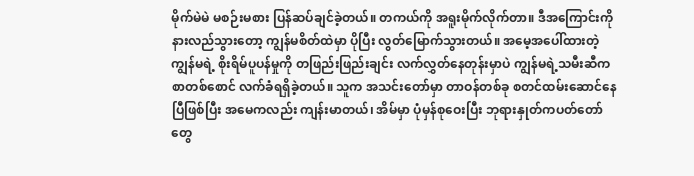မိုက်မဲမဲ မစဉ်းမစား ပြန်ဆပ်ချင်ခဲ့တယ်။ တကယ်ကို အရူးမိုက်လိုက်တာ။ ဒီအကြောင်းကို နားလည်သွားတော့ ကျွန်မစိတ်ထဲမှာ ပိုပြီး လွတ်မြောက်သွားတယ်။ အမေ့အပေါ်ထားတဲ့ ကျွန်မရဲ့ စိုးရိမ်ပူပန်မှုကို တဖြည်းဖြည်းချင်း လက်လွှတ်နေတုန်းမှာပဲ ကျွန်မရဲ့သမီးဆီက စာတစ်စောင် လက်ခံရရှိခဲ့တယ်။ သူက အသင်းတော်မှာ တာဝန်တစ်ခု စတင်ထမ်းဆောင်နေပြီဖြစ်ပြီး အမေကလည်း ကျန်းမာတယ်၊ အိမ်မှာ ပုံမှန်စုဝေးပြီး ဘုရားနှုတ်ကပတ်တော်တွေ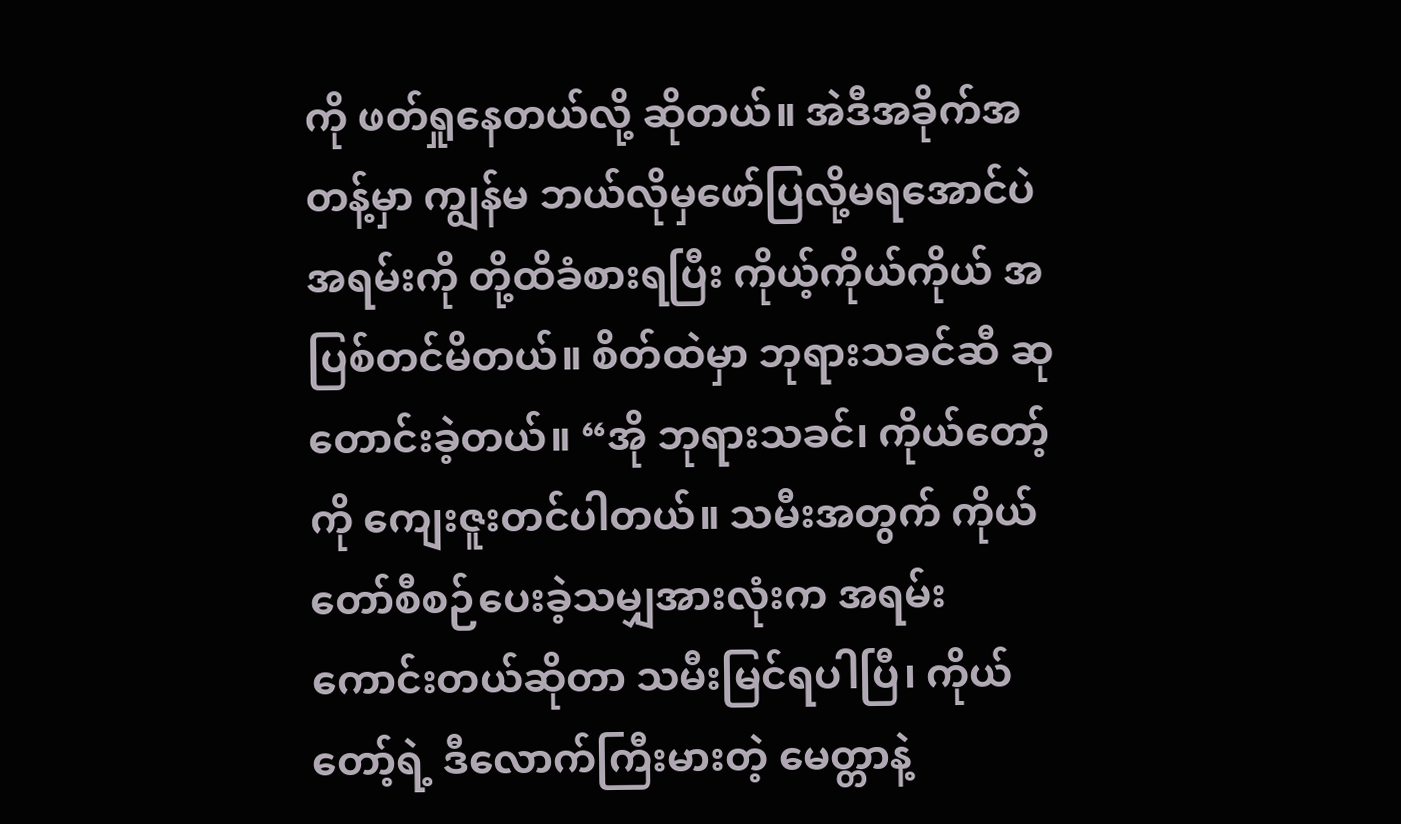ကို ဖတ်ရှုနေတယ်လို့ ဆိုတယ်။ အဲဒီအခိုက်အတန့်မှာ ကျွန်မ ဘယ်လိုမှဖော်ပြလို့မရအောင်ပဲ အရမ်းကို တို့ထိခံစားရပြီး ကိုယ့်ကိုယ်ကိုယ် အပြစ်တင်မိတယ်။ စိတ်ထဲမှာ ဘုရားသခင်ဆီ ဆုတောင်းခဲ့တယ်။ “အို ဘုရားသခင်၊ ကိုယ်တော့်ကို ကျေးဇူးတင်ပါတယ်။ သမီးအတွက် ကိုယ်တော်စီစဉ်ပေးခဲ့သမျှအားလုံးက အရမ်းကောင်းတယ်ဆိုတာ သမီးမြင်ရပါပြီ၊ ကိုယ်တော့်ရဲ့ ဒီလောက်ကြီးမားတဲ့ မေတ္တာနဲ့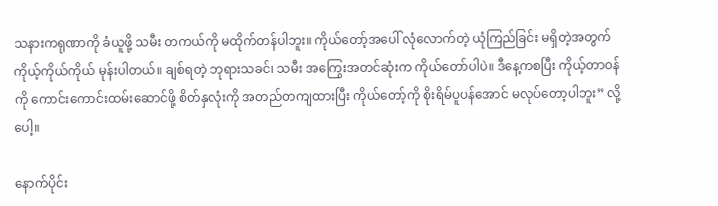သနားကရုဏာကို ခံယူဖို့ သမီး တကယ်ကို မထိုက်တန်ပါဘူး။ ကိုယ်တော့်အပေါ် လုံလောက်တဲ့ ယုံကြည်ခြင်း မရှိတဲ့အတွက် ကိုယ့်ကိုယ်ကိုယ် မုန်းပါတယ်။ ချစ်ရတဲ့ ဘုရားသခင်၊ သမီး အကြွေးအတင်ဆုံးက ကိုယ်တော်ပါပဲ။ ဒီနေ့ကစပြီး ကိုယ့်တာဝန်ကို ကောင်းကောင်းထမ်းဆောင်ဖို့ စိတ်နှလုံးကို အတည်တကျထားပြီး ကိုယ်တော့်ကို စိုးရိမ်ပူပန်အောင် မလုပ်တော့ပါဘူး” လို့ပေါ့။

နောက်ပိုင်း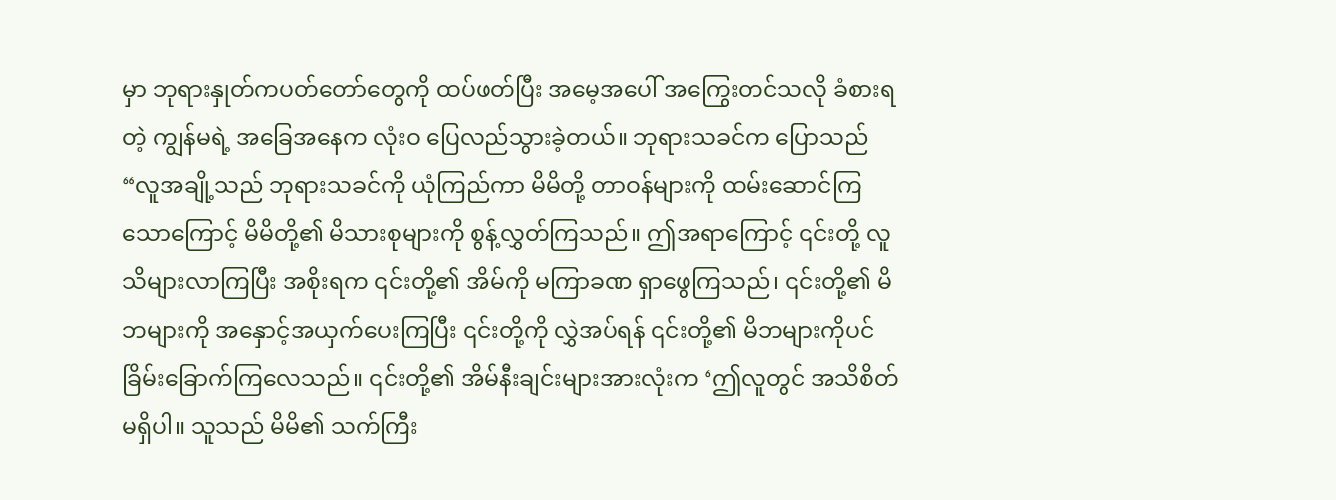မှာ ဘုရားနှုတ်ကပတ်တော်တွေကို ထပ်ဖတ်ပြီး အမေ့အပေါ် အကြွေးတင်သလို ခံစားရတဲ့ ကျွန်မရဲ့ အခြေအနေက လုံးဝ ပြေလည်သွားခဲ့တယ်။ ဘုရားသခင်က ပြောသည် “လူအချို့သည် ဘုရားသခင်ကို ယုံကြည်ကာ မိမိတို့ တာဝန်များကို ထမ်းဆောင်ကြသောကြောင့် မိမိတို့၏ မိသားစုများကို စွန့်လွှတ်ကြသည်။ ဤအရာကြောင့် ၎င်းတို့ လူသိများလာကြပြီး အစိုးရက ၎င်းတို့၏ အိမ်ကို မကြာခဏ ရှာဖွေကြသည်၊ ၎င်းတို့၏ မိဘများကို အနှောင့်အယှက်ပေးကြပြီး ၎င်းတို့ကို လွှဲအပ်ရန် ၎င်းတို့၏ မိဘများကိုပင် ခြိမ်းခြောက်ကြလေသည်။ ၎င်းတို့၏ အိမ်နီးချင်းများအားလုံးက ‘ဤလူတွင် အသိစိတ် မရှိပါ။ သူသည် မိမိ၏ သက်ကြီး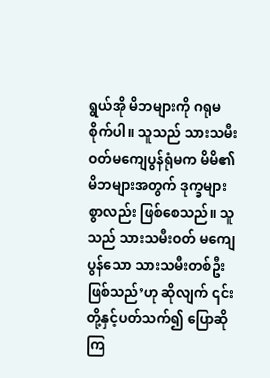ရွယ်အို မိဘများကို ဂရုမစိုက်ပါ။ သူသည် သားသမီးဝတ်မကျေပွန်ရုံမက မိမိ၏ မိဘများအတွက် ဒုက္ခများစွာလည်း ဖြစ်စေသည်။ သူသည် သားသမီးဝတ် မကျေပွန်သော သားသမီးတစ်ဦး ဖြစ်သည်’ဟု ဆိုလျက် ၎င်းတို့နှင့်ပတ်သက်၍ ပြောဆိုကြ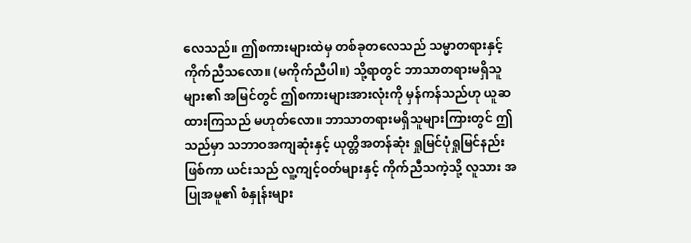လေသည်။ ဤစကားများထဲမှ တစ်ခုတလေသည် သမ္မာတရားနှင့် ကိုက်ညီသလော။ (မကိုက်ညီပါ။) သို့ရာတွင် ဘာသာတရားမရှိသူများ၏ အမြင်တွင် ဤစကားများအားလုံးကို မှန်ကန်သည်ဟု ယူဆထားကြသည် မဟုတ်လော။ ဘာသာတရားမရှိသူများကြားတွင် ဤသည်မှာ သဘာဝအကျဆုံးနှင့် ယုတ္တိအတန်ဆုံး ရှုမြင်ပုံရှုမြင်နည်း ဖြစ်ကာ ယင်းသည် လူ့ကျင့်ဝတ်များနှင့် ကိုက်ညီသကဲ့သို့ လူသား အပြုအမူ၏ စံနှုန်းများ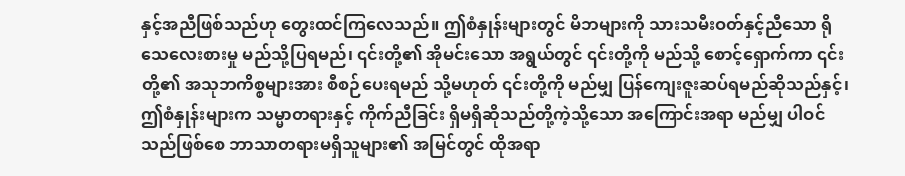နှင့်အညီဖြစ်သည်ဟု တွေးထင်ကြလေသည်။ ဤစံနှုန်းများတွင် မိဘများကို သားသမီးဝတ်နှင့်ညီသော ရိုသေလေးစားမှု မည်သို့ပြရမည်၊ ၎င်းတို့၏ အိုမင်းသော အရွယ်တွင် ၎င်းတို့ကို မည်သို့ စောင့်ရှောက်ကာ ၎င်းတို့၏ အသုဘကိစ္စများအား စီစဉ်ပေးရမည် သို့မဟုတ် ၎င်းတို့ကို မည်မျှ ပြန်ကျေးဇူးဆပ်ရမည်ဆိုသည်နှင့်၊ ဤစံနှုန်းများက သမ္မာတရားနှင့် ကိုက်ညီခြင်း ရှိမရှိဆိုသည်တို့ကဲ့သို့သော အကြောင်းအရာ မည်မျှ ပါဝင်သည်ဖြစ်စေ ဘာသာတရားမရှိသူများ၏ အမြင်တွင် ထိုအရာ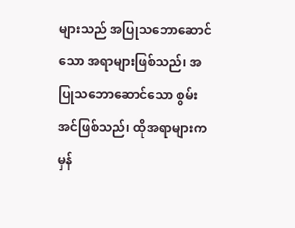များသည် အပြုသဘောဆောင်သော အရာများဖြစ်သည်၊ အပြုသဘောဆောင်သော စွမ်းအင်ဖြစ်သည်၊ ထိုအရာများက မှန်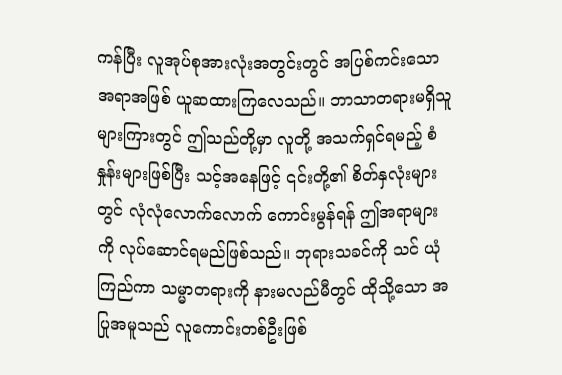ကန်ပြီး လူအုပ်စုအားလုံးအတွင်းတွင် အပြစ်ကင်းသော အရာအဖြစ် ယူဆထားကြလေသည်။ ဘာသာတရားမရှိသူများကြားတွင် ဤသည်တို့မှာ လူတို့ အသက်ရှင်ရမည့် စံနှုန်းများဖြစ်ပြီး သင့်အနေဖြင့် ၎င်းတို့၏ စိတ်နှလုံးများတွင် လုံလုံလောက်လောက် ကောင်းမွန်ရန် ဤအရာများကို လုပ်ဆောင်ရမည်ဖြစ်သည်။ ဘုရားသခင်ကို သင် ယုံကြည်ကာ သမ္မာတရားကို နားမလည်မီတွင် ထိုသို့သော အပြုအမူသည် လူကောင်းတစ်ဦးဖြစ်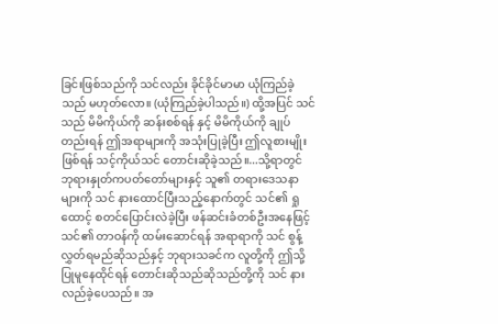ခြင်းဖြစ်သည်ကို သင်လည်း ခိုင်ခိုင်မာမာ ယုံကြည်ခဲ့သည် မဟုတ်လော။ (ယုံကြည်ခဲ့ပါသည်။) ထို့အပြင် သင်သည် မိမိကိုယ်ကို ဆန်းစစ်ရန် နှင့် မိမိကိုယ်ကို ချုပ်တည်းရန် ဤအရာများကို အသုံးပြုခဲ့ပြီး ဤလူစားမျိုးဖြစ်ရန် သင့်ကိုယ်သင် တောင်းဆိုခဲ့သည်။...သို့ရာတွင် ဘုရားနှုတ်ကပတ်တော်များနှင့် သူ၏ တရားဒေသနာများကို သင် နားထောင်ပြီးသည့်နောက်တွင် သင်၏ ရှုထောင့် စတင်ပြောင်းလဲခဲ့ပြီး ဖန်ဆင်းခံတစ်ဦးအနေဖြင့် သင်၏ တာဝန်ကို ထမ်းဆောင်ရန် အရာရာကို သင် စွန့်လွှတ်ရမည်ဆိုသည်နှင့် ဘုရားသခင်က လူတို့ကို ဤသို့ပြုမူနေထိုင်ရန် တောင်းဆိုသည်ဆိုသည်တို့ကို သင် နားလည်ခဲ့ပေသည်။ အ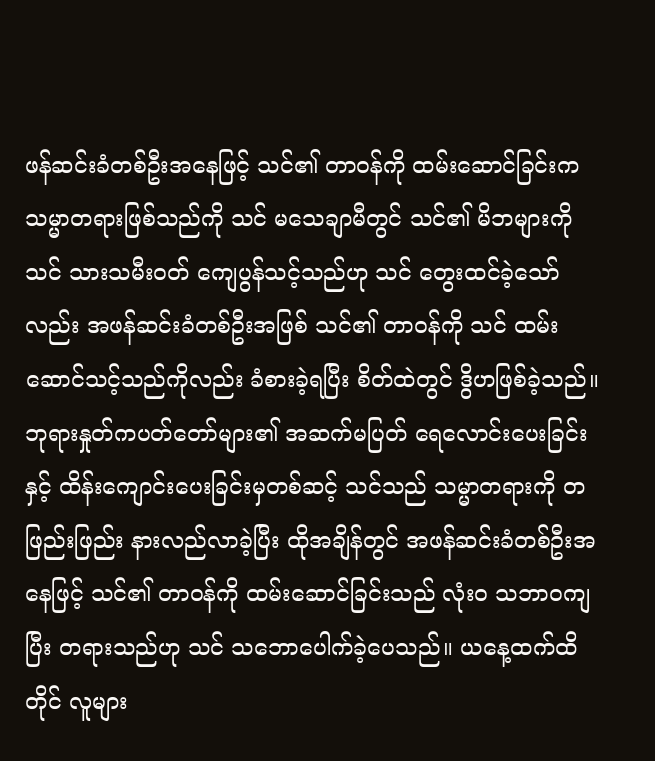ဖန်ဆင်းခံတစ်ဦးအနေဖြင့် သင်၏ တာဝန်ကို ထမ်းဆောင်ခြင်းက သမ္မာတရားဖြစ်သည်ကို သင် မသေချာမီတွင် သင်၏ မိဘများကို သင် သားသမီးဝတ် ကျေပွန်သင့်သည်ဟု သင် တွေးထင်ခဲ့သော်လည်း အဖန်ဆင်းခံတစ်ဦးအဖြစ် သင်၏ တာဝန်ကို သင် ထမ်းဆောင်သင့်သည်ကိုလည်း ခံစားခဲ့ရပြီး စိတ်ထဲတွင် ဒွိဟဖြစ်ခဲ့သည်။ ဘုရားနှုတ်ကပတ်တော်များ၏ အဆက်မပြတ် ရေလောင်းပေးခြင်းနှင့် ထိန်းကျောင်းပေးခြင်းမှတစ်ဆင့် သင်သည် သမ္မာတရားကို တဖြည်းဖြည်း နားလည်လာခဲ့ပြီး ထိုအချိန်တွင် အဖန်ဆင်းခံတစ်ဦးအနေဖြင့် သင်၏ တာဝန်ကို ထမ်းဆောင်ခြင်းသည် လုံးဝ သဘာဝကျပြီး တရားသည်ဟု သင် သဘောပေါက်ခဲ့ပေသည်။ ယနေ့ထက်ထိတိုင် လူများ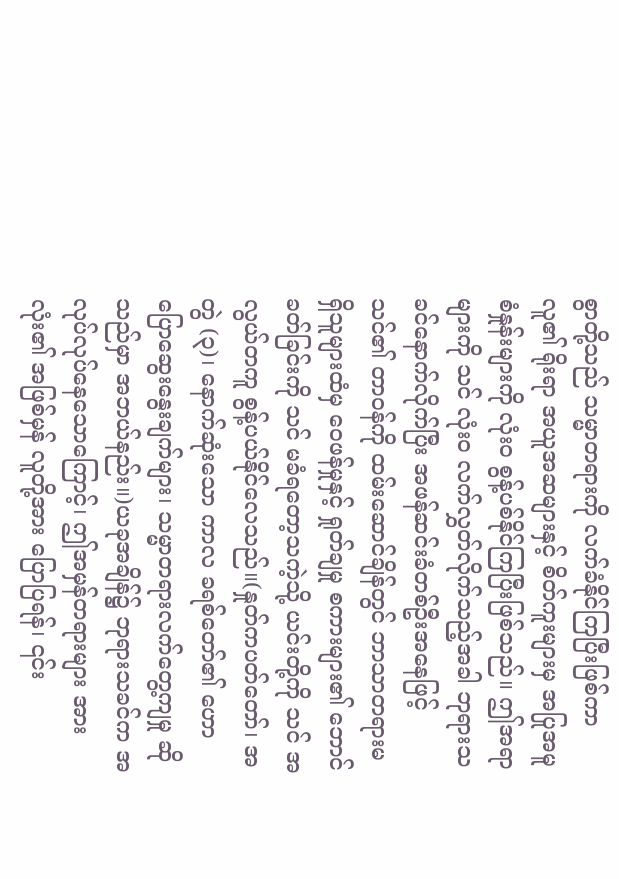စွာတို့သည် သမ္မာတရားကို လက်ခံနိုင်ကြပြီးဖြစ်ကာ လူ၏ ရိုးရာ အယူအဆများနှင့် စိတ်ကူးများမှ အပြုအမူစံနှုန်းများကို လုံးဝ စွန့်ပစ်နိုင်ကြပြီးဖြစ်သည်။ ဤအရာများကို သင် လုံးဝ လက်လွှတ်လိုက်သည့်အခါ ဘုရားသခင်နောက်လိုက်ပြီး အဖန်ဆင်းခံတစ်ဦးအနေဖြင့် သင်၏ တာဝန်ကို ထမ်းဆောင်ချိန်တွင် ဘာသာတရားမရှိသူများထံမှ ဝေဖန်မှုနှင့် ရှုတ်ချမှု စကားများ၏ ဘောင်ခတ်ခြင်းကို သင် မခံရတော့သကဲ့သို့ ယင်းတို့ကို သင် အလွယ်တကူ စွန့်ပယ်နိုင်လေသည်။(နှုတ်ကပတ်တော်၊ အတွဲ (၃)၊ နောက်ဆုံးသော ကာလ ခရစ်တော်၏ ဟောပြောဆွေးနွေးချက်များ၊ သမ္မာတရားလက်တွေ့ကျမှု ဆိုသည်မှာ အဘယ်နည်း။)ယခုအချိန်၌ ဘုရားသခင်က အလုပ်လုပ်နေသောကြောင့်၊ ဤအမှန်တရားများ အားလုံး၏ အဖြစ်မှန် လူတို့အား ပြောပြရန်၊ ၎င်း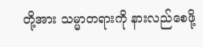တို့အား သမ္မာတရားကို နားလည်စေဖို့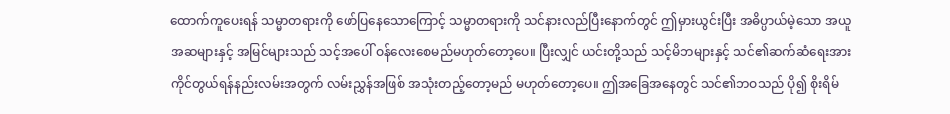ထောက်ကူပေးရန် သမ္မာတရားကို ဖော်ပြနေသောကြောင့် သမ္မာတရားကို သင်နားလည်ပြီးနောက်တွင် ဤမှားယွင်းပြီး အဓိပ္ပာယ်မဲ့သော အယူအဆများနှင့် အမြင်များသည် သင့်အပေါ် ဝန်လေးစေမည်မဟုတ်တော့ပေ။ ပြီးလျှင် ယင်းတို့သည် သင့်မိဘများနှင့် သင်၏ဆက်ဆံရေးအား ကိုင်တွယ်ရန်နည်းလမ်းအတွက် လမ်းညွှန်အဖြစ် အသုံးတည့်တော့မည် မဟုတ်တော့ပေ။ ဤအခြေအနေတွင် သင်၏ဘဝသည် ပို၍ စိုးရိမ်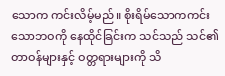သောက ကင်းလိမ့်မည်။ စိုးရိမ်သောကကင်းသောဘဝကို နေထိုင်ခြင်းက သင်သည် သင်၏တာဝန်များနှင့် ဝတ္တရားများကို သိ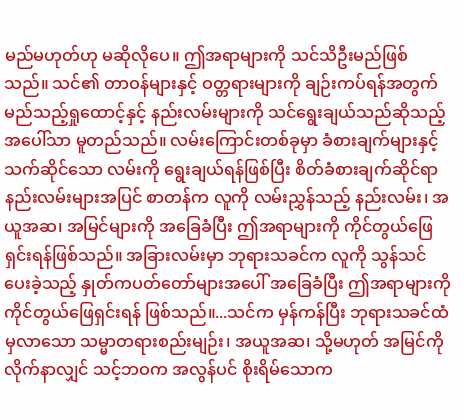မည်မဟုတ်ဟု မဆိုလိုပေ။ ဤအရာများကို သင်သိဦးမည်ဖြစ်သည်။ သင်၏ တာဝန်များနှင့် ဝတ္တရားများကို ချဉ်းကပ်ရန်အတွက် မည်သည့်ရှုထောင့်နှင့် နည်းလမ်းများကို သင်ရွေးချယ်သည်ဆိုသည့်အပေါ်သာ မူတည်သည်။ လမ်းကြောင်းတစ်ခုမှာ ခံစားချက်များနှင့် သက်ဆိုင်သော လမ်းကို ရွေးချယ်ရန်ဖြစ်ပြီး စိတ်ခံစားချက်ဆိုင်ရာ နည်းလမ်းများအပြင် စာတန်က လူကို လမ်းညွှန်သည့် နည်းလမ်း၊ အယူအဆ၊ အမြင်များကို အခြေခံပြီး ဤအရာများကို ကိုင်တွယ်ဖြေရှင်းရန်ဖြစ်သည်။ အခြားလမ်းမှာ ဘုရားသခင်က လူကို သွန်သင်ပေးခဲ့သည့် နှုတ်ကပတ်တော်များအပေါ် အခြေခံပြီး ဤအရာများကို ကိုင်တွယ်ဖြေရှင်းရန် ဖြစ်သည်။...သင်က မှန်ကန်ပြီး ဘုရားသခင်ထံမှလာသော သမ္မာတရားစည်းမျဉ်း၊ အယူအဆ၊ သို့မဟုတ် အမြင်ကို လိုက်နာလျှင် သင့်ဘဝက အလွန်ပင် စိုးရိမ်သောက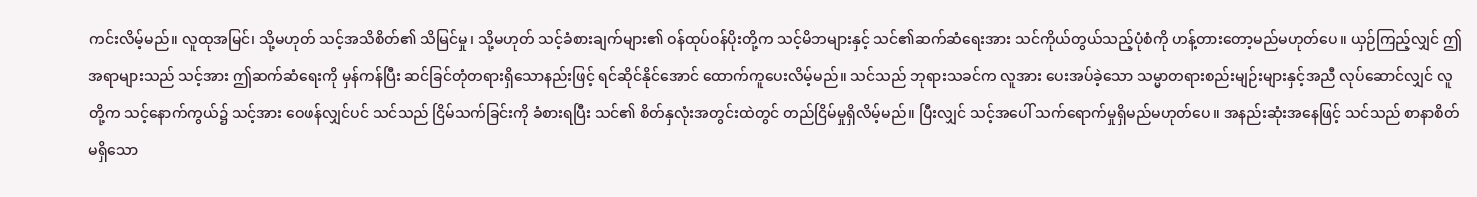ကင်းလိမ့်မည်။ လူထုအမြင်၊ သို့မဟုတ် သင့်အသိစိတ်၏ သိမြင်မှု၊ သို့မဟုတ် သင့်ခံစားချက်များ၏ ဝန်ထုပ်ဝန်ပိုးတို့က သင့်မိဘများနှင့် သင်၏ဆက်ဆံရေးအား သင်ကိုယ်တွယ်သည့်ပုံစံကို ဟန့်တားတော့မည်မဟုတ်ပေ။ ယှဉ်ကြည့်လျှင် ဤအရာများသည် သင့်အား ဤဆက်ဆံရေးကို မှန်ကန်ပြီး ဆင်ခြင်တုံတရားရှိသောနည်းဖြင့် ရင်ဆိုင်နိုင်အောင် ထောက်ကူပေးလိမ့်မည်။ သင်သည် ဘုရားသခင်က လူအား ပေးအပ်ခဲ့သော သမ္မာတရားစည်းမျဉ်းများနှင့်အညီ လုပ်ဆောင်လျှင် လူတို့က သင့်နောက်ကွယ်၌ သင့်အား ဝေဖန်လျှင်ပင် သင်သည် ငြိမ်သက်ခြင်းကို ခံစားရပြီး သင်၏ စိတ်နှလုံးအတွင်းထဲတွင် တည်ငြိမ်မှုရှိလိမ့်မည်။ ပြီးလျှင် သင့်အပေါ် သက်ရောက်မှုရှိမည်မဟုတ်ပေ။ အနည်းဆုံးအနေဖြင့် သင်သည် စာနာစိတ်မရှိသော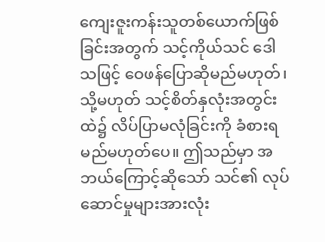ကျေးဇူးကန်းသူတစ်ယောက်ဖြစ်ခြင်းအတွက် သင့်ကိုယ်သင် ဒေါသဖြင့် ဝေဖန်ပြောဆိုမည်မဟုတ်၊ သို့မဟုတ် သင့်စိတ်နှလုံးအတွင်းထဲ၌ လိပ်ပြာမလုံခြင်းကို ခံစားရမည်မဟုတ်ပေ။ ဤသည်မှာ အဘယ်ကြောင့်ဆိုသော် သင်၏ လုပ်ဆောင်မှုများအားလုံး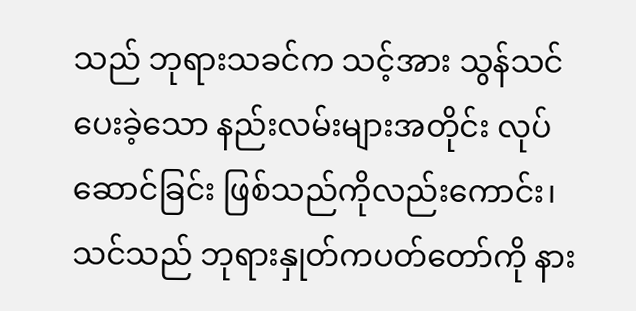သည် ဘုရားသခင်က သင့်အား သွန်သင်ပေးခဲ့သော နည်းလမ်းများအတိုင်း လုပ်ဆောင်ခြင်း ဖြစ်သည်ကိုလည်းကောင်း၊ သင်သည် ဘုရားနှုတ်ကပတ်တော်ကို နား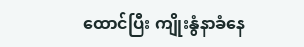ထောင်ပြီး ကျိုးနွံနာခံနေ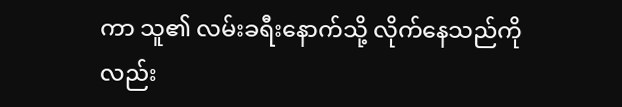ကာ သူ၏ လမ်းခရီးနောက်သို့ လိုက်နေသည်ကိုလည်း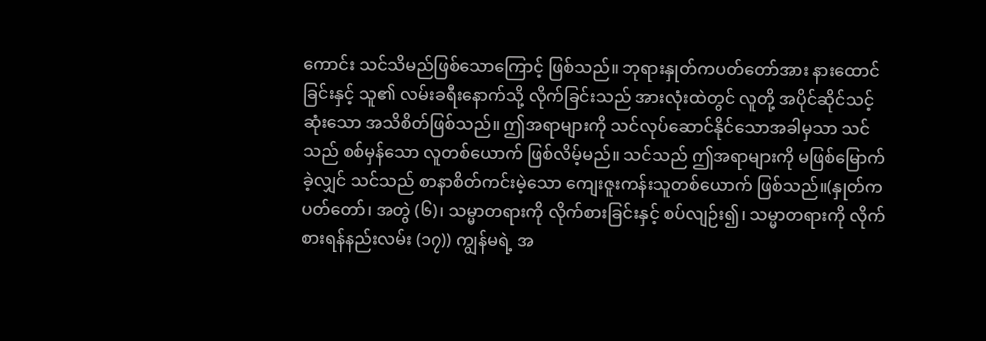ကောင်း သင်သိမည်ဖြစ်သောကြောင့် ဖြစ်သည်။ ဘုရားနှုတ်ကပတ်တော်အား နားထောင်ခြင်းနှင့် သူ၏ လမ်းခရီးနောက်သို့ လိုက်ခြင်းသည် အားလုံးထဲတွင် လူတို့ အပိုင်ဆိုင်သင့်ဆုံးသော အသိစိတ်ဖြစ်သည်။ ဤအရာများကို သင်လုပ်ဆောင်နိုင်သောအခါမှသာ သင်သည် စစ်မှန်သော လူတစ်ယောက် ဖြစ်လိမ့်မည်။ သင်သည် ဤအရာများကို မဖြစ်မြောက်ခဲ့လျှင် သင်သည် စာနာစိတ်ကင်းမဲ့သော ကျေးဇူးကန်းသူတစ်ယောက် ဖြစ်သည်။(နှုတ်ကပတ်တော်၊ အတွဲ (၆)၊ သမ္မာတရားကို လိုက်စားခြင်းနှင့် စပ်လျဉ်း၍၊ သမ္မာတရားကို လိုက်စားရန်နည်းလမ်း (၁၇)) ကျွန်မရဲ့ အ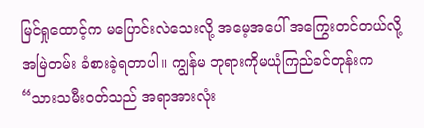မြင်ရှုထောင့်က မပြောင်းလဲသေးလို့ အမေ့အပေါ် အကြွေးတင်တယ်လို့ အမြဲတမ်း ခံစားခဲ့ရတာပါ။ ကျွန်မ ဘုရားကိုမယုံကြည်ခင်တုန်းက “သားသမီးဝတ်သည် အရာအားလုံး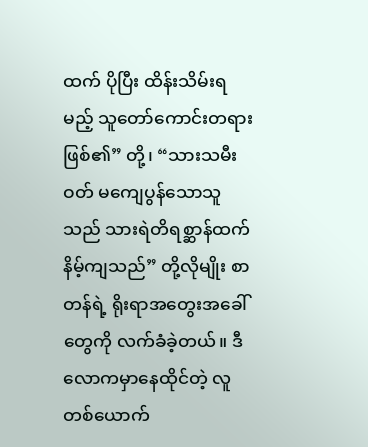ထက် ပိုပြီး ထိန်းသိမ်းရမည့် သူတော်ကောင်းတရား ဖြစ်၏” တို့၊ “သားသမီးဝတ် မကျေပွန်သောသူသည် သားရဲတိရစ္ဆာန်ထက် နိမ့်ကျသည်” တို့လိုမျိုး စာတန်ရဲ့ ရိုးရာအတွေးအခေါ်တွေကို လက်ခံခဲ့တယ်။ ဒီလောကမှာနေထိုင်တဲ့ လူတစ်ယောက်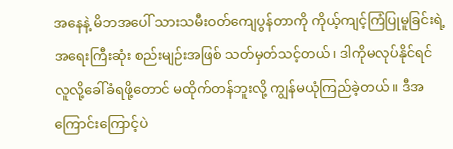အနေနဲ့ မိဘအပေါ် သားသမီးဝတ်ကျေပွန်တာကို ကိုယ့်ကျင့်ကြံပြုမူခြင်းရဲ့ အရေးကြီးဆုံး စည်းမျဉ်းအဖြစ် သတ်မှတ်သင့်တယ်၊ ဒါကိုမလုပ်နိုင်ရင် လူလို့ခေါ်ခံရဖို့တောင် မထိုက်တန်ဘူးလို့ ကျွန်မယုံကြည်ခဲ့တယ်။ ဒီအကြောင်းကြောင့်ပဲ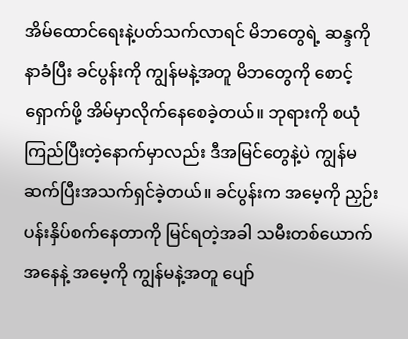အိမ်ထောင်ရေးနဲ့ပတ်သက်လာရင် မိဘတွေရဲ့ ဆန္ဒကိုနာခံပြီး ခင်ပွန်းကို ကျွန်မနဲ့အတူ မိဘတွေကို စောင့်ရှောက်ဖို့ အိမ်မှာလိုက်နေစေခဲ့တယ်။ ဘုရားကို စယုံကြည်ပြီးတဲ့နောက်မှာလည်း ဒီအမြင်တွေနဲ့ပဲ ကျွန်မ ဆက်ပြီးအသက်ရှင်ခဲ့တယ်။ ခင်ပွန်းက အမေ့ကို ညှဉ်းပန်းနှိပ်စက်နေတာကို မြင်ရတဲ့အခါ သမီးတစ်ယောက်အနေနဲ့ အမေ့ကို ကျွန်မနဲ့အတူ ပျော်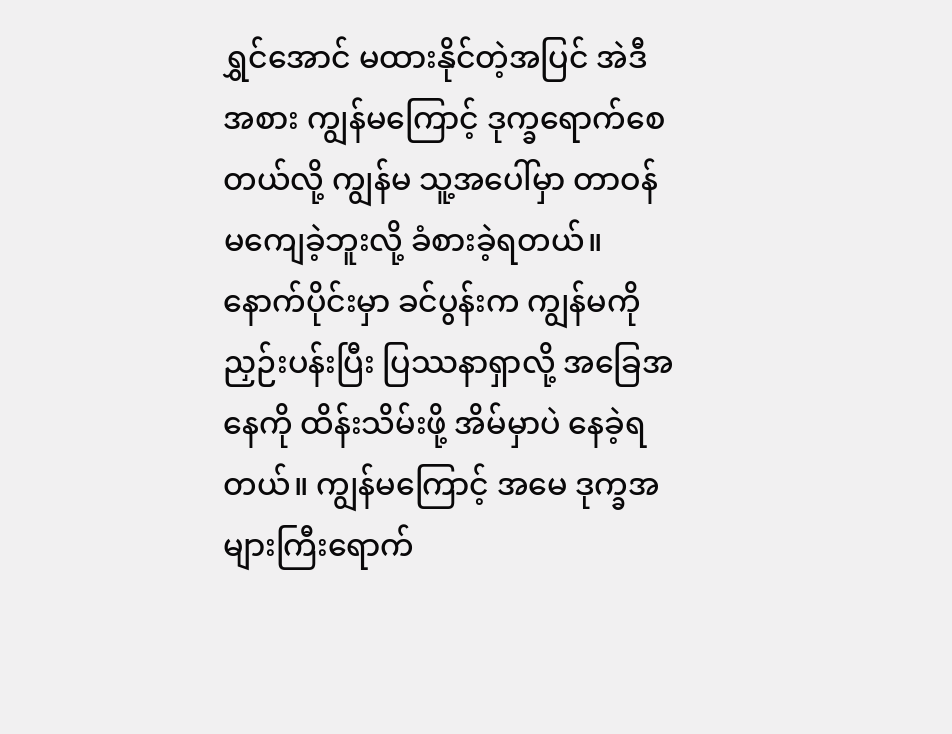ရွှင်အောင် မထားနိုင်တဲ့အပြင် အဲဒီအစား ကျွန်မကြောင့် ဒုက္ခရောက်စေတယ်လို့ ကျွန်မ သူ့အပေါ်မှာ တာဝန်မကျေခဲ့ဘူးလို့ ခံစားခဲ့ရတယ်။ နောက်ပိုင်းမှာ ခင်ပွန်းက ကျွန်မကို ညှဉ်းပန်းပြီး ပြဿနာရှာလို့ အခြေအနေကို ထိန်းသိမ်းဖို့ အိမ်မှာပဲ နေခဲ့ရတယ်။ ကျွန်မကြောင့် အမေ ဒုက္ခအများကြီးရောက်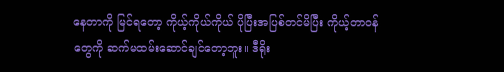နေတာကို မြင်ရတော့ ကိုယ့်ကိုယ်ကိုယ် ပိုပြီးအပြစ်တင်မိပြီး ကိုယ့်တာဝန်တွေကို ဆက်မထမ်းဆောင်ချင်တော့ဘူး။ ဒီရိုး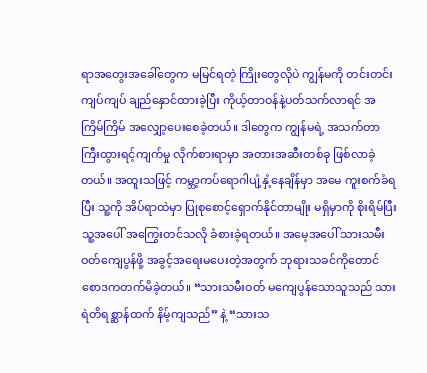ရာအတွေးအခေါ်တွေက မမြင်ရတဲ့ ကြိုးတွေလိုပဲ ကျွန်မကို တင်းတင်းကျပ်ကျပ် ချည်နှောင်ထားခဲ့ပြီး ကိုယ့်တာဝန်နဲ့ပတ်သက်လာရင် အကြိမ်ကြိမ် အလျှော့ပေးစေခဲ့တယ်။ ဒါတွေက ကျွန်မရဲ့ အသက်တာကြီးထွားရင့်ကျက်မှု လိုက်စားရာမှာ အတားအဆီးတစ်ခု ဖြစ်လာခဲ့တယ်။ အထူးသဖြင့် ကမ္ဘာ့ကပ်ရောဂါပျံ့နှံ့နေချိန်မှာ အမေ ကူးစက်ခံရပြီး သူ့ကို အိပ်ရာထဲမှာ ပြုစုစောင့်ရှောက်နိုင်တာမျိုး မရှိမှာကို စိုးရိမ်ပြီး သူ့အပေါ် အကြွေးတင်သလို ခံစားခဲ့ရတယ်။ အမေ့အပေါ် သားသမီးဝတ်ကျေပွန်ဖို့ အခွင့်အရေးမပေးတဲ့အတွက် ဘုရားသခင်ကိုတောင် စောဒကတက်မိခဲ့တယ်။ “သားသမီးဝတ် မကျေပွန်သောသူသည် သားရဲတိရစ္ဆာန်ထက် နိမ့်ကျသည်” နဲ့ “သားသ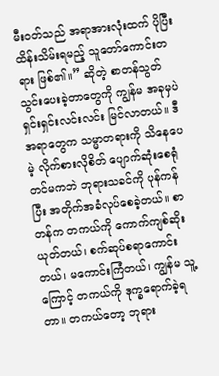မီးဝတ်သည် အရာအားလုံးထက် ပိုပြီး ထိန်းသိမ်းရမည့် သူတော်ကောင်းတရား ဖြစ်၏။” ဆိုတဲ့ စာတန်သွတ်သွင်းပေးခဲ့တာတွေကို ကျွန်မ အခုမှပဲ ရှင်းရှင်းလင်းလင်း မြင်လာတယ်။ ဒီအရာတွေက သမ္မာတရားကို သိနေပေမဲ့ လိုက်စားလိုစိတ် ပျောက်ဆုံးစေရုံတင်မကဘဲ ဘုရားသခင်ကို ပုန်ကန်ပြီး အတိုက်အခံလုပ်စေခဲ့တယ်။ စာတန်က တကယ်ကို ကောက်ကျစ်ဆိုးယုတ်တယ်၊ စက်ဆုပ်စရာကောင်းတယ်၊ မကောင်းကြံတယ်၊ ကျွန်မ သူ့ကြောင့် တကယ်ကို ဒုက္ခရောက်ခဲ့ရတာ။ တကယ်တော့ ဘုရား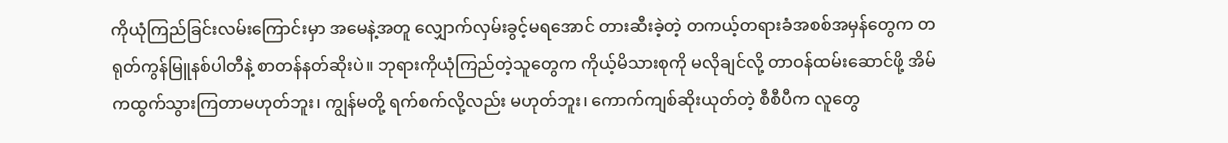ကိုယုံကြည်ခြင်းလမ်းကြောင်းမှာ အမေနဲ့အတူ လျှောက်လှမ်းခွင့်မရအောင် တားဆီးခဲ့တဲ့ တကယ့်တရားခံအစစ်အမှန်တွေက တရုတ်ကွန်မြူနစ်ပါတီနဲ့ စာတန်နတ်ဆိုးပဲ။ ဘုရားကိုယုံကြည်တဲ့သူတွေက ကိုယ့်မိသားစုကို မလိုချင်လို့ တာဝန်ထမ်းဆောင်ဖို့ အိမ်ကထွက်သွားကြတာမဟုတ်ဘူး၊ ကျွန်မတို့ ရက်စက်လို့လည်း မဟုတ်ဘူး၊ ကောက်ကျစ်ဆိုးယုတ်တဲ့ စီစီပီက လူတွေ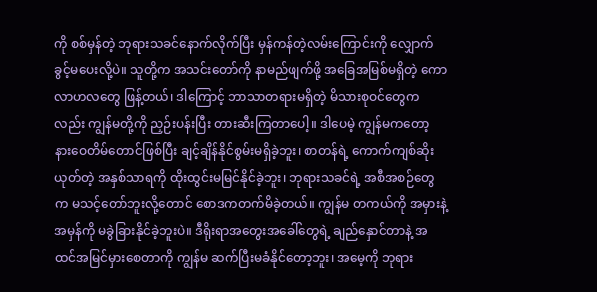ကို စစ်မှန်တဲ့ ဘုရားသခင်နောက်လိုက်ပြီး မှန်ကန်တဲ့လမ်းကြောင်းကို လျှောက်ခွင့်မပေးလို့ပဲ။ သူတို့က အသင်းတော်ကို နာမည်ဖျက်ဖို့ အခြေအမြစ်မရှိတဲ့ ကောလာဟလတွေ ဖြန့်တယ်၊ ဒါကြောင့် ဘာသာတရားမရှိတဲ့ မိသားစုဝင်တွေကလည်း ကျွန်မတို့ကို ညှဉ်းပန်းပြီး တားဆီးကြတာပေါ့။ ဒါပေမဲ့ ကျွန်မကတော့ နားဝေတိမ်တောင်ဖြစ်ပြီး ချင့်ချိန်နိုင်စွမ်းမရှိခဲ့ဘူး၊ စာတန်ရဲ့ ကောက်ကျစ်ဆိုးယုတ်တဲ့ အနှစ်သာရကို ထိုးထွင်းမမြင်နိုင်ခဲ့ဘူး၊ ဘုရားသခင်ရဲ့ အစီအစဉ်တွေက မသင့်တော်ဘူးလို့တောင် စောဒကတက်မိခဲ့တယ်။ ကျွန်မ တကယ်ကို အမှားနဲ့အမှန်ကို မခွဲခြားနိုင်ခဲ့ဘူးပဲ။ ဒီရိုးရာအတွေးအခေါ်တွေရဲ့ ချည်နှောင်တာနဲ့ အထင်အမြင်မှားစေတာကို ကျွန်မ ဆက်ပြီးမခံနိုင်တော့ဘူး၊ အမေ့ကို ဘုရား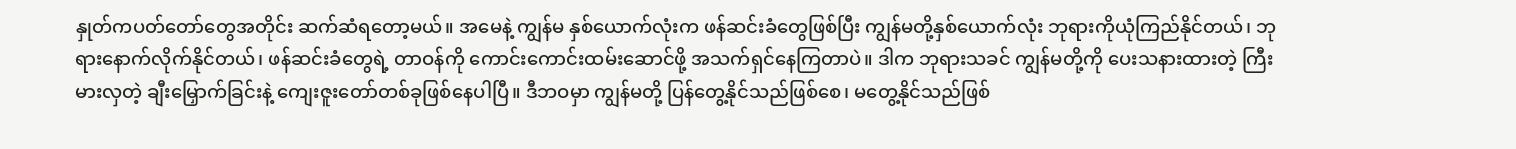နှုတ်ကပတ်တော်တွေအတိုင်း ဆက်ဆံရတော့မယ်။ အမေနဲ့ ကျွန်မ နှစ်ယောက်လုံးက ဖန်ဆင်းခံတွေဖြစ်ပြီး ကျွန်မတို့နှစ်ယောက်လုံး ဘုရားကိုယုံကြည်နိုင်တယ်၊ ဘုရားနောက်လိုက်နိုင်တယ်၊ ဖန်ဆင်းခံတွေရဲ့ တာဝန်ကို ကောင်းကောင်းထမ်းဆောင်ဖို့ အသက်ရှင်နေကြတာပဲ။ ဒါက ဘုရားသခင် ကျွန်မတို့ကို ပေးသနားထားတဲ့ ကြီးမားလှတဲ့ ချီးမြှောက်ခြင်းနဲ့ ကျေးဇူးတော်တစ်ခုဖြစ်နေပါပြီ။ ဒီဘဝမှာ ကျွန်မတို့ ပြန်တွေ့နိုင်သည်ဖြစ်စေ၊ မတွေ့နိုင်သည်ဖြစ်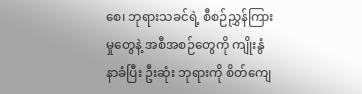စေ၊ ဘုရားသခင်ရဲ့ စီစဉ်ညွှန်ကြားမှုတွေနဲ့ အစီအစဉ်တွေကို ကျိုးနွံနာခံပြီး ဦးဆုံး ဘုရားကို စိတ်ကျေ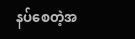နပ်စေတဲ့အ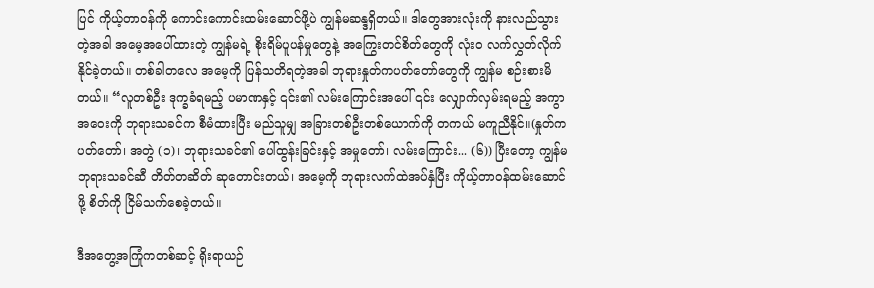ပြင် ကိုယ့်တာဝန်ကို ကောင်းကောင်းထမ်းဆောင်ဖို့ပဲ ကျွန်မဆန္ဒရှိတယ်။ ဒါတွေအားလုံးကို နားလည်သွားတဲ့အခါ အမေ့အပေါ်ထားတဲ့ ကျွန်မရဲ့ စိုးရိမ်ပူပန်မှုတွေနဲ့ အကြွေးတင်စိတ်တွေကို လုံးဝ လက်လွှတ်လိုက်နိုင်ခဲ့တယ်။ တစ်ခါတလေ အမေ့ကို ပြန်သတိရတဲ့အခါ ဘုရားနှုတ်ကပတ်တော်တွေကို ကျွန်မ စဉ်းစားမိတယ်။ “လူတစ်ဦး ဒုက္ခခံရမည့် ပမာဏနှင့် ၎င်း၏ လမ်းကြောင်းအပေါ် ၎င်း လျှောက်လှမ်းရမည့် အကွာအဝေးကို ဘုရားသခင်က စီမံထားပြီး မည်သူမျှ အခြားတစ်ဦးတစ်ယောက်ကို တကယ် မကူညီနိုင်။(နှုတ်ကပတ်တော်၊ အတွဲ (၁)၊ ဘုရားသခင်၏ ပေါ်ထွန်းခြင်းနှင့် အမှုတော်၊ လမ်းကြောင်း... (၆)) ပြီးတော့ ကျွန်မ ဘုရားသခင်ဆီ တိတ်တဆိတ် ဆုတောင်းတယ်၊ အမေ့ကို ဘုရားလက်ထဲအပ်နှံပြီး ကိုယ့်တာဝန်ထမ်းဆောင်ဖို့ စိတ်ကို ငြိမ်သက်စေခဲ့တယ်။

ဒီအတွေ့အကြုံကတစ်ဆင့် ရိုးရာယဉ်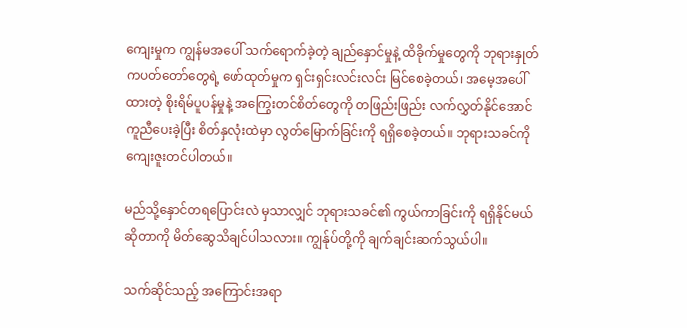ကျေးမှုက ကျွန်မအပေါ် သက်ရောက်ခဲ့တဲ့ ချည်နှောင်မှုနဲ့ ထိခိုက်မှုတွေကို ဘုရားနှုတ်ကပတ်တော်တွေရဲ့ ဖော်ထုတ်မှုက ရှင်းရှင်းလင်းလင်း မြင်စေခဲ့တယ်၊ အမေ့အပေါ်ထားတဲ့ စိုးရိမ်ပူပန်မှုနဲ့ အကြွေးတင်စိတ်တွေကို တဖြည်းဖြည်း လက်လွှတ်နိုင်အောင် ကူညီပေးခဲ့ပြီး စိတ်နှလုံးထဲမှာ လွတ်မြောက်ခြင်းကို ရရှိစေခဲ့တယ်။ ဘုရားသခင်ကို ကျေးဇူးတင်ပါတယ်။

မည်သို့နှောင်တရပြောင်းလဲ မှသာလျှင် ဘုရားသခင်၏ ကွယ်ကာခြင်းကို ရရှိနိုင်မယ်ဆိုတာကို မိတ်ဆွေသိချင်ပါသလား။ ကျွန်ုပ်တို့ကို ချက်ချင်းဆက်သွယ်ပါ။

သက်ဆိုင်သည့် အကြောင်းအရာ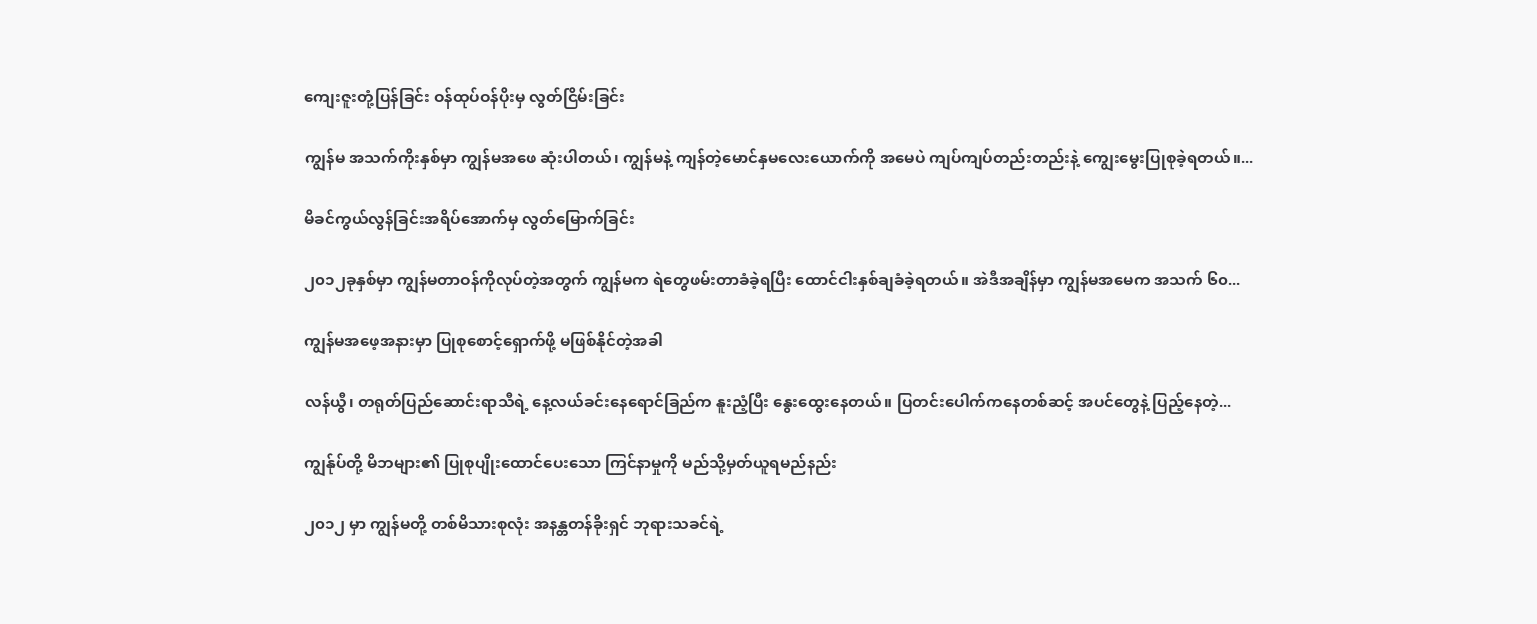ကျေးဇူးတုံ့ပြန်ခြင်း ဝန်ထုပ်ဝန်ပိုးမှ လွတ်ငြိမ်းခြင်း

ကျွန်မ အသက်ကိုးနှစ်မှာ ကျွန်မအဖေ ဆုံးပါတယ်၊ ကျွန်မနဲ့ ကျန်တဲ့မောင်နှမလေးယောက်ကို အမေပဲ ကျပ်ကျပ်တည်းတည်းနဲ့ ကျွေးမွေးပြုစုခဲ့ရတယ်။...

မိခင်ကွယ်လွန်ခြင်းအရိပ်အောက်မှ လွတ်မြောက်ခြင်း

၂၀၁၂ခုနှစ်မှာ ကျွန်မတာဝန်ကိုလုပ်တဲ့အတွက် ကျွန်မက ရဲတွေဖမ်းတာခံခဲ့ရပြီး ထောင်ငါးနှစ်ချခံခဲ့ရတယ်။ အဲဒီအချိန်မှာ ကျွန်မအမေက အသက် ၆၀...

ကျွန်မအဖေ့အနားမှာ ပြုစုစောင့်ရှောက်ဖို့ မဖြစ်နိုင်တဲ့အခါ

လန်ယွီ၊ တရုတ်ပြည်ဆောင်းရာသီရဲ့ နေ့လယ်ခင်းနေရောင်ခြည်က နူးညံ့ပြီး နွေးထွေးနေတယ်။ ပြတင်းပေါက်ကနေတစ်ဆင့် အပင်တွေနဲ့ ပြည့်နေတဲ့...

ကျွန်ုပ်တို့ မိဘများ၏ ပြုစုပျိုးထောင်ပေးသော ကြင်နာမှုကို မည်သို့မှတ်ယူရမည်နည်း

၂၀၁၂ မှာ ကျွန်မတို့ တစ်မိသားစုလုံး အနန္တတန်ခိုးရှင် ဘုရားသခင်ရဲ့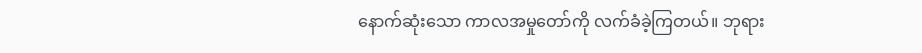နောက်ဆုံးသော ကာလအမှုတော်ကို လက်ခံခဲ့ကြတယ်။ ဘုရား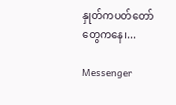နှုတ်ကပတ်တော်တွေကနေ၊...

Messenger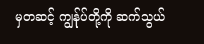မှတဆင့် ကျွန်ုပ်တို့ကို ဆက်သွယ်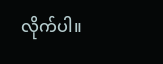လိုက်ပါ။